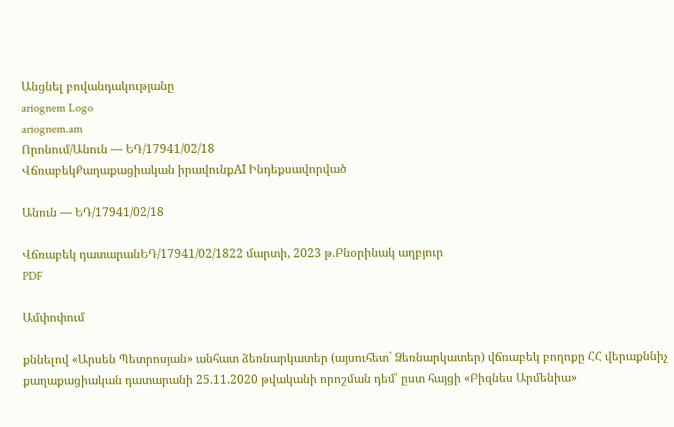Անցնել բովանդակությանը
ariognem Logo
ariognem.am
Որոնում/Անուն — ԵԴ/17941/02/18
ՎճռաբեկՔաղաքացիական իրավունքAI Ինդեքսավորված

Անուն — ԵԴ/17941/02/18

Վճռաբեկ դատարանԵԴ/17941/02/1822 մարտի, 2023 թ.Բնօրինակ աղբյուր
PDF

Ամփոփում

քննելով «Արսեն Պետրոսյան» անհատ ձեռնարկատեր (այսուհետ` Ձեռնարկատեր) վճռաբեկ բողոքը ՀՀ վերաքննիչ քաղաքացիական դատարանի 25.11.2020 թվականի որոշման դեմ՝ ըստ հայցի «Բիզնես Արմենիա»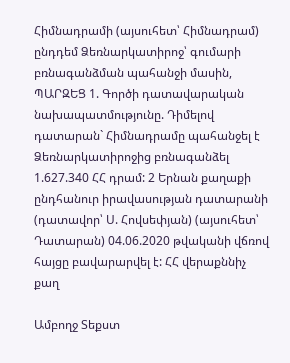Հիմնադրամի (այսուհետ՝ Հիմնադրամ) ընդդեմ Ձեռնարկատիրոջ՝ գումարի բռնագանձման պահանջի մասին, ՊԱՐԶԵՑ 1. Գործի դատավարական նախապատմությունը. Դիմելով դատարան` Հիմնադրամը պահանջել է Ձեռնարկատիրոջից բռնագանձել 1.627.340 ՀՀ դրամ: 2 Երնան քաղաքի ընդհանուր իրավասության դատարանի (դատավոր՝ Ս. Հովսեփյան) (այսուհետ՝ Դատարան) 04.06.2020 թվականի վճռով հայցը բավարարվել է: ՀՀ վերաքննիչ քաղ

Ամբողջ Տեքստ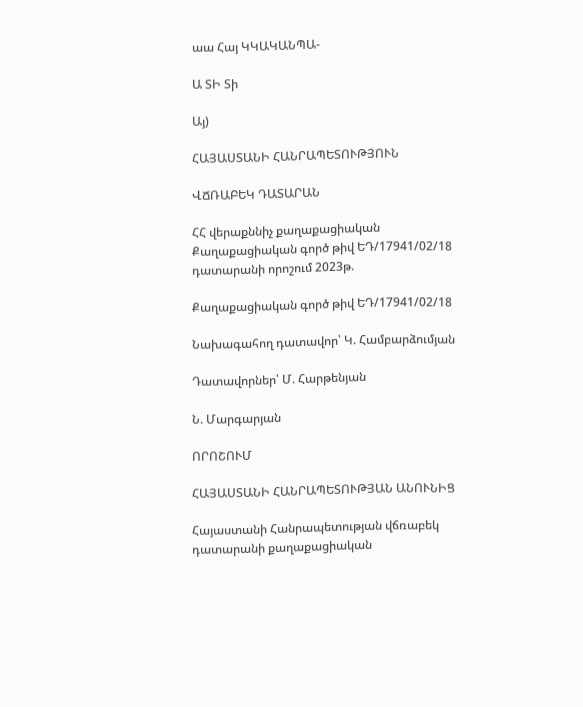աա Հայ ԿԿԱԿԱՆՊԱ-

Ա ՏԻ Տի

Այ)

ՀԱՅԱՍՏԱՆԻ ՀԱՆՐԱՊԵՏՈՒԹՅՈՒՆ

ՎՃՌԱԲԵԿ ԴԱՏԱՐԱՆ

ՀՀ վերաքննիչ քաղաքացիական Քաղաքացիական գործ թիվ ԵԴ/17941/02/18 դատարանի որոշում 2023թ.

Քաղաքացիական գործ թիվ ԵԴ/17941/02/18

Նախագահող դատավոր՝ Կ. Համբարձումյան

Դատավորներ՝ Մ. Հարթենյան

Ն. Մարգարյան

ՈՐՈՇՈՒՄ

ՀԱՅԱՍՏԱՆԻ ՀԱՆՐԱՊԵՏՈՒԹՅԱՆ ԱՆՈՒՆԻՑ

Հայաստանի Հանրապետության վճռաբեկ դատարանի քաղաքացիական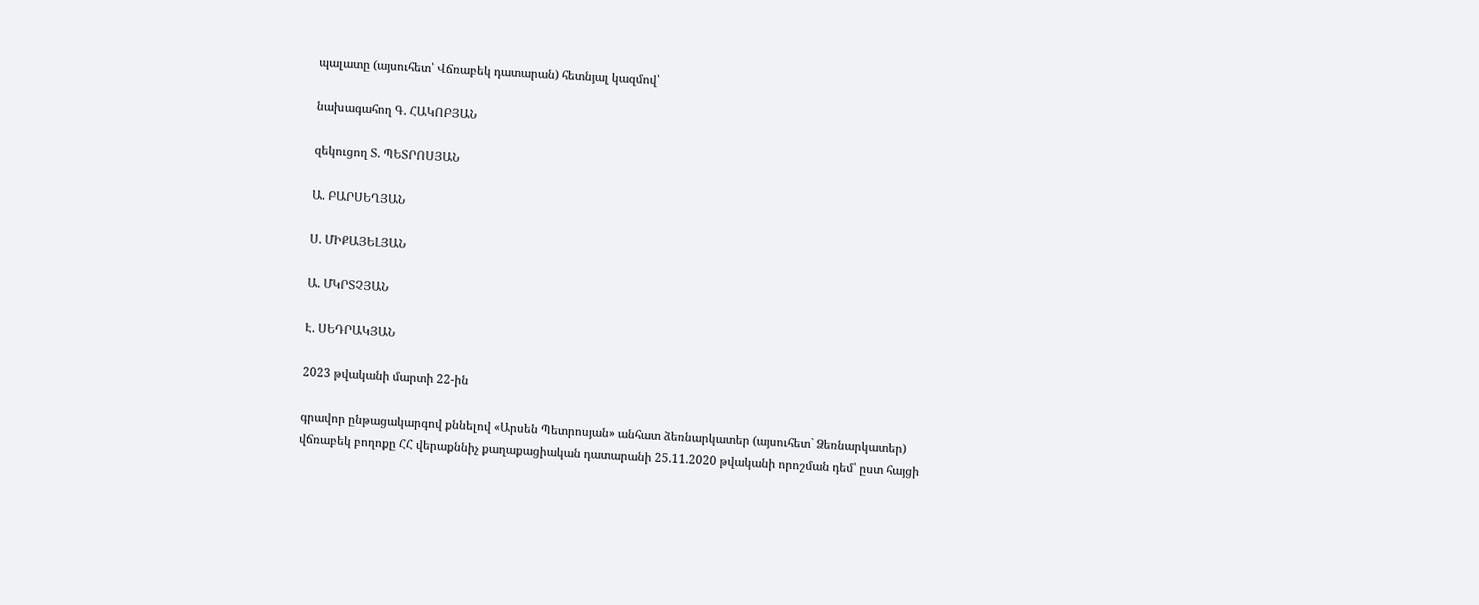պալատը (այսուհետ՝ Վճռաբեկ դատարան) հետնյալ կազմով՝

նախագահող Գ. ՀԱԿՈԲՅԱՆ

զեկուցող Տ. ՊԵՏՐՈՍՅԱՆ

Ա. ԲԱՐՍԵՂՅԱՆ

Ս. ՄԻՔԱՅԵԼՅԱՆ

Ա. ՄԿՐՏՉՅԱՆ

Է. ՍԵԴՐԱԿՅԱՆ

2023 թվականի մարտի 22-ին

գրավոր ընթացակարգով քննելով «Արսեն Պետրոսյան» անհատ ձեռնարկատեր (այսուհետ` Ձեռնարկատեր) վճռաբեկ բողոքը ՀՀ վերաքննիչ քաղաքացիական դատարանի 25.11.2020 թվականի որոշման դեմ՝ ըստ հայցի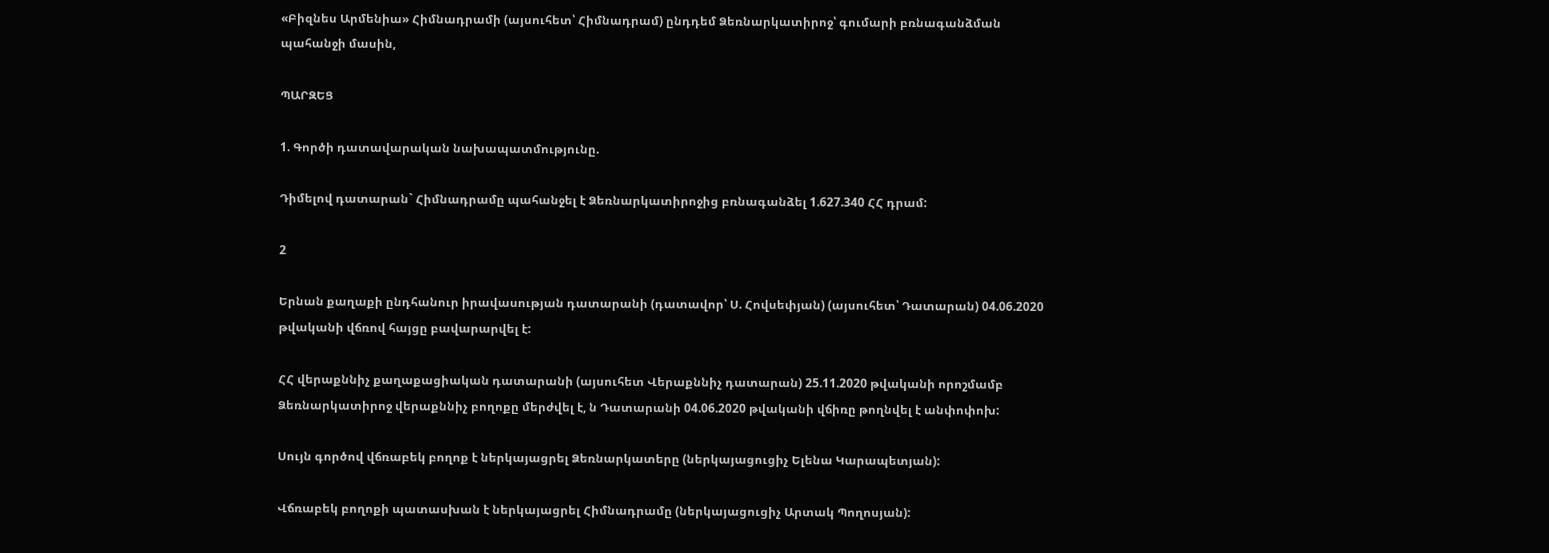«Բիզնես Արմենիա» Հիմնադրամի (այսուհետ՝ Հիմնադրամ) ընդդեմ Ձեռնարկատիրոջ՝ գումարի բռնագանձման պահանջի մասին,

ՊԱՐԶԵՑ

1. Գործի դատավարական նախապատմությունը.

Դիմելով դատարան` Հիմնադրամը պահանջել է Ձեռնարկատիրոջից բռնագանձել 1.627.340 ՀՀ դրամ:

2

Երնան քաղաքի ընդհանուր իրավասության դատարանի (դատավոր՝ Ս. Հովսեփյան) (այսուհետ՝ Դատարան) 04.06.2020 թվականի վճռով հայցը բավարարվել է:

ՀՀ վերաքննիչ քաղաքացիական դատարանի (այսուհետ Վերաքննիչ դատարան) 25.11.2020 թվականի որոշմամբ Ձեռնարկատիրոջ վերաքննիչ բողոքը մերժվել է, ն Դատարանի 04.06.2020 թվականի վճիռը թողնվել է անփոփոխ:

Սույն գործով վճռաբեկ բողոք է ներկայացրել Ձեռնարկատերը (ներկայացուցիչ Ելենա Կարապետյան):

Վճռաբեկ բողոքի պատասխան է ներկայացրել Հիմնադրամը (ներկայացուցիչ Արտակ Պողոսյան):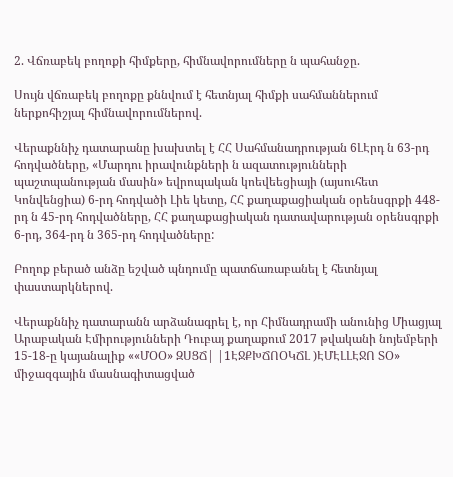2. Վճռաբեկ բողոքի հիմքերը, հիմնավորումները ն պահանջը.

Սույն վճռաբեկ բողոքը քննվում է հետնյալ հիմքի սահմաններում ներքոհիշյալ հիմնավորումներով.

Վերաքննիչ դատարանը խախտել է ՀՀ Սահմանադրության 6ԼԷրդ ն 63-րդ հոդվածները, «Մարդու իրավունքների ն ազատությունների պաշտպանության մասին» եվրոպական կոեվեեցիայի (այսուհետ Կոնվենցիա) 6-րդ հոդվածի Լիե կետը, ՀՀ քաղաքացիական օրենսգրքի 448-րդ ն 45-րդ հոդվածները, ՀՀ քաղաքացիական դատավարության օրենսգրքի 6-րդ, 364-րդ ն 365-րդ հոդվածները:

Բողոք բերած անձը եշված պնդումը պատճառաբանել է հետնյալ փաստարկներով.

Վերաքննիչ դատարանն արձանագրել է, որ Հիմնադրամի անունից Միացյալ Արաբական Էմիրությունների Դուբայ քաղաքում 2017 թվականի նոյեմբերի 15-18-ը կայանալիք ««ՄՕՕ» ԶՍՑՃ| |1ԷՋՔԽՃՈՕԿՃԼ )ԷՄԷԼԼԷՋՈ ՏՕ» միջազգային մասնագիտացված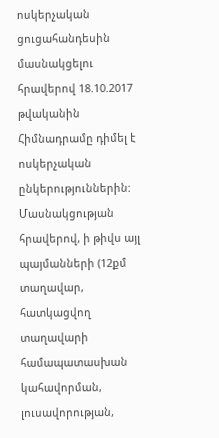ոսկերչական ցուցահանդեսին մասնակցելու հրավերով 18.10.2017 թվականին Հիմնադրամը դիմել է ոսկերչական ընկերություններին: Մասնակցության հրավերով, ի թիվս այլ պայմանների (12քմ տաղավար, հատկացվող տաղավարի համապատասխան կահավորման, լուսավորության,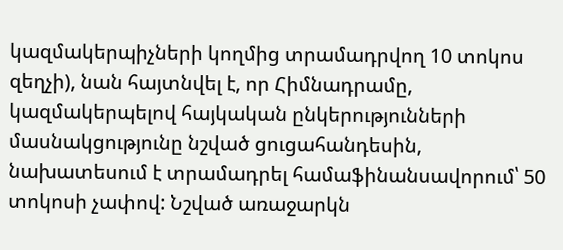կազմակերպիչների կողմից տրամադրվող 10 տոկոս զեղչի), նան հայտնվել է, որ Հիմնադրամը, կազմակերպելով հայկական ընկերությունների մասնակցությունը նշված ցուցահանդեսին, նախատեսում է տրամադրել համաֆինանսավորում՝ 50 տոկոսի չափով: Նշված առաջարկն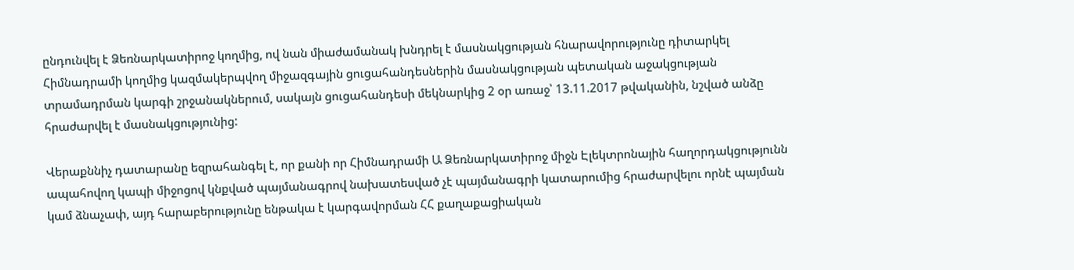ընդունվել է Ձեռնարկատիրոջ կողմից, ով նան միաժամանակ խնդրել է մասնակցության հնարավորությունը դիտարկել Հիմնադրամի կողմից կազմակերպվող միջազգային ցուցահանդեսներին մասնակցության պետական աջակցության տրամադրման կարգի շրջանակներում, սակայն ցուցահանդեսի մեկնարկից 2 օր առաջ՝ 13.11.2017 թվականին, նշված անձը հրաժարվել է մասնակցությունից:

Վերաքննիչ դատարանը եզրահանգել է, որ քանի որ Հիմնադրամի Ա Ձեռնարկատիրոջ միջն Էլեկտրոնային հաղորդակցությունն ապահովող կապի միջոցով կնքված պայմանագրով նախատեսված չէ պայմանագրի կատարումից հրաժարվելու որնէ պայման կամ ձնաչափ, այդ հարաբերությունը ենթակա է կարգավորման ՀՀ քաղաքացիական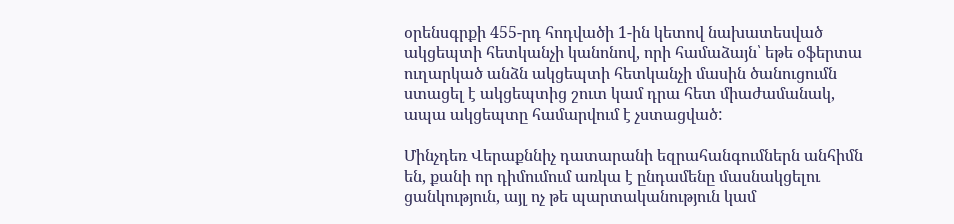օրենսգրքի 455-րդ հոդվածի 1-ին կետով նախատեսված ակցեպտի հետկանչի կանոնով, որի համաձայն՝ եթե օֆերտա ուղարկած անձն ակցեպտի հետկանչի մասին ծանուցումն ստացել է ակցեպտից շուտ կամ դրա հետ միաժամանակ, ապա ակցեպտը համարվում է չստացված:

Մինչդեռ Վերաքննիչ դատարանի եզրահանգումներն անհիմն են, քանի որ դիմումում առկա է ընդամենը մասնակցելու ցանկություն, այլ ոչ թե պարտականություն կամ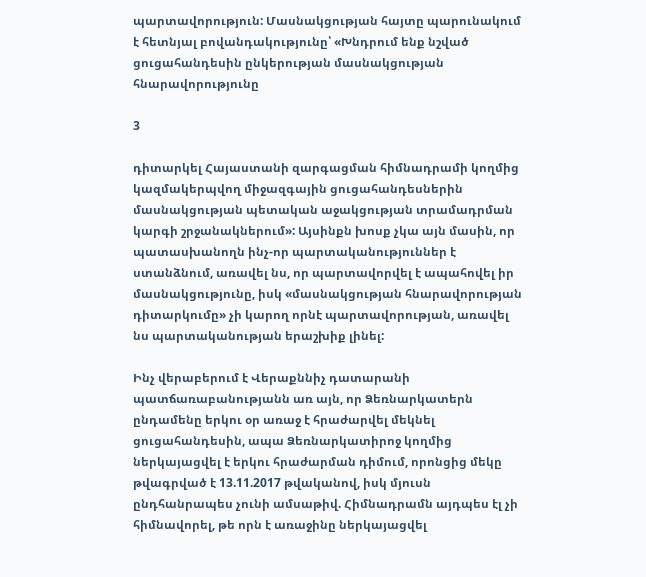պարտավորություն: Մասնակցության հայտը պարունակում է հետնյալ բովանդակությունը՝ «Խնդրում ենք նշված ցուցահանդեսին ընկերության մասնակցության հնարավորությունը

3

դիտարկել Հայաստանի զարգացման հիմնադրամի կողմից կազմակերպվող միջազգային ցուցահանդեսներին մասնակցության պետական աջակցության տրամադրման կարգի շրջանակներում»: Այսինքն խոսք չկա այն մասին, որ պատասխանողն ինչ-որ պարտականություններ է ստանձնում, առավել նս, որ պարտավորվել է ապահովել իր մասնակցությունը, իսկ «մասնակցության հնարավորության դիտարկումը» չի կարող որնէ պարտավորության, առավել նս պարտականության երաշխիք լինել:

Ինչ վերաբերում է Վերաքննիչ դատարանի պատճառաբանությանն առ այն, որ Ձեռնարկատերն ընդամենը երկու օր առաջ է հրաժարվել մեկնել ցուցահանդեսին, ապա Ձեռնարկատիրոջ կողմից ներկայացվել է երկու հրաժարման դիմում, որոնցից մեկը թվագրված է 13.11.2017 թվականով, իսկ մյուսն ընդհանրապես չունի ամսաթիվ. Հիմնադրամն այդպես էլ չի հիմնավորել, թե որն է առաջինը ներկայացվել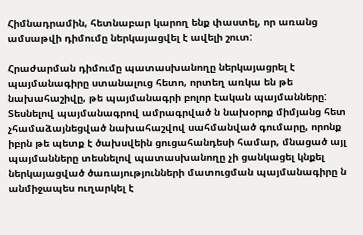Հիմնադրամին, հետնաբար կարող ենք փաստել, որ առանց ամսաթվի դիմումը ներկայացվել է ավելի շուտ:

Հրաժարման դիմումը պատասխանողը ներկայացրել է պայմանագիրը ստանալուց հետո, որտեղ առկա են թե նախահաշիվը, թե պայմանագրի բոլոր էական պայմանները: Տեսնելով պայմանագրով ամրագրված ն նախօրոք միմյանց հետ չհամաձայնեցված նախահաշվով սահմանված գումարը, որոնք իբրն թե պետք է ծախսվեին ցուցահանդեսի համար, մնացած այլ պայմանները տեսնելով պատասխանողը չի ցանկացել կնքել ներկայացված ծառայությունների մատուցման պայմանագիրը ն անմիջապես ուղարկել է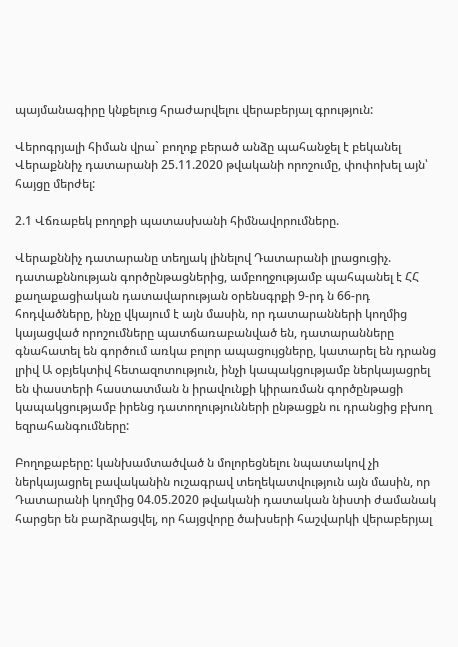պայմանագիրը կնքելուց հրաժարվելու վերաբերյալ գրություն:

Վերոգրյալի հիման վրա` բողոք բերած անձը պահանջել է բեկանել Վերաքննիչ դատարանի 25.11.2020 թվականի որոշումը, փոփոխել այն՝ հայցը մերժել:

2.1 Վճռաբեկ բողոքի պատասխանի հիմնավորումները.

Վերաքննիչ դատարանը տեղյակ լինելով Դատարանի լրացուցիչ. դատաքննության գործընթացներից, ամբողջությամբ պահպանել է ՀՀ քաղաքացիական դատավարության օրենսգրքի 9-րդ ն 66-րդ հոդվածները, ինչը վկայում է այն մասին, որ դատարանների կողմից կայացված որոշումները պատճառաբանված են, դատարանները գնահատել են գործում առկա բոլոր ապացույցները, կատարել են դրանց լրիվ Ա օբյեկտիվ հետազոտություն, ինչի կապակցությամբ ներկայացրել են փաստերի հաստատման ն իրավունքի կիրառման գործընթացի կապակցությամբ իրենց դատողությունների ընթացքն ու դրանցից բխող եզրահանգումները:

Բողոքաբերը: կանխամտածված ն մոլորեցնելու նպատակով չի ներկայացրել բավականին ուշագրավ տեղեկատվություն այն մասին, որ Դատարանի կողմից 04.05.2020 թվականի դատական նիստի ժամանակ հարցեր են բարձրացվել, որ հայցվորը ծախսերի հաշվարկի վերաբերյալ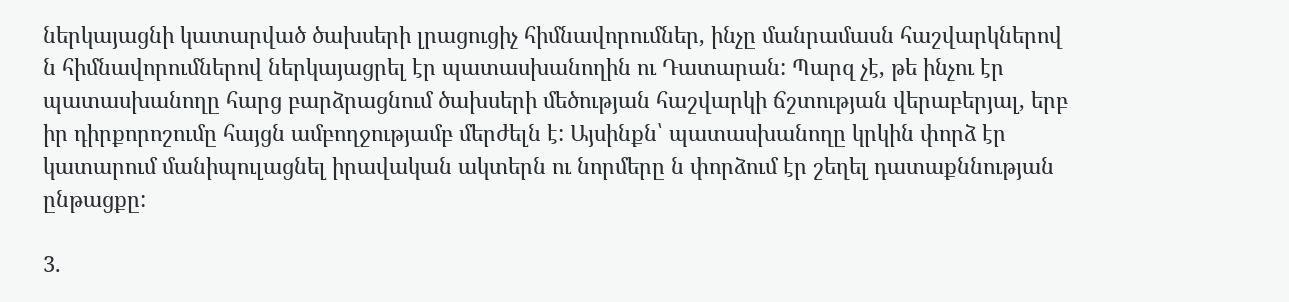ներկայացնի կատարված ծախսերի լրացուցիչ հիմնավորումներ, ինչը մանրամասն հաշվարկներով ն հիմնավորումներով ներկայացրել էր պատասխանողին ու Դատարան: Պարզ չէ, թե ինչու էր պատասխանողը հարց բարձրացնում ծախսերի մեծության հաշվարկի ճշտության վերաբերյալ, երբ իր դիրքորոշումը հայցն ամբողջությամբ մերժելն է: Այսինքն՝ պատասխանողը կրկին փորձ էր կատարում մանիպուլացնել իրավական ակտերն ու նորմերը ն փորձում էր շեղել դատաքննության ընթացքը:

3.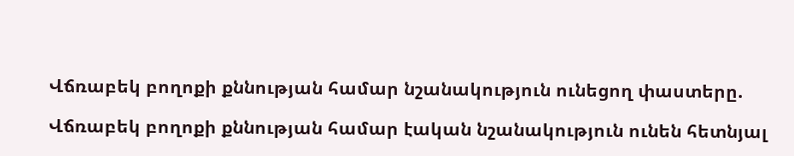Վճռաբեկ բողոքի քննության համար նշանակություն ունեցող փաստերը.

Վճռաբեկ բողոքի քննության համար էական նշանակություն ունեն հետնյալ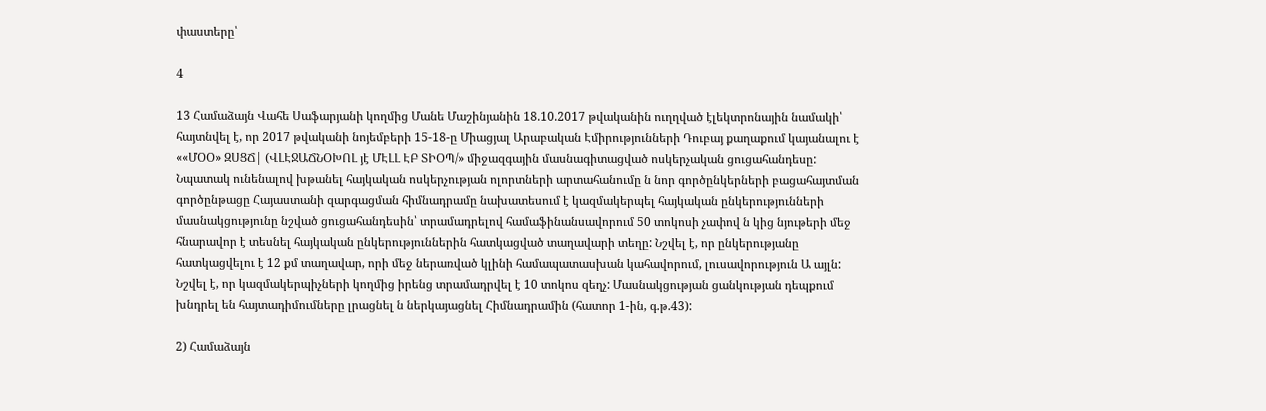փաստերը՝

4

13 Համաձայն Վահե Սաֆարյանի կողմից Մանե Մաշինյանին 18.10.2017 թվականին ուղղված էլեկտրոնային նամակի՝ հայտնվել է, որ 2017 թվականի նոյեմբերի 15-18-ը Միացյալ Արաբական Էմիրությունների Դուբայ քաղաքում կայանալու է ««ՄՕՕ» ԶՍՑՃ| (ՎԼԷՋԱՃՆՕԽՈԼ յէ ՄԷԼԼ ԷԲ ՏԻՕՊ/» միջազգային մասնագիտացված ոսկերչական ցուցահանդեսը: Նպատակ ունենալով խթանել հայկական ոսկերչության ոլորտների արտահանումը ն նոր գործընկերների բացահայտման գործընթացը Հայաստանի զարգացման հիմնադրամը նախատեսում է կազմակերպել հայկական ընկերությունների մասնակցությունը նշված ցուցահանդեսին՝ տրամադրելով համաֆինանսավորում 50 տոկոսի չափով ն կից նյութերի մեջ հնարավոր է տեսնել հայկական ընկերություններին հատկացված տաղավարի տեղը: Նշվել է, որ ընկերությանը հատկացվելու է 12 քմ տաղավար, որի մեջ ներառված կլինի համապատասխան կահավորում, լուսավորություն Ա այլն: Նշվել է, որ կազմակերպիչների կողմից իրենց տրամադրվել է 10 տոկոս զեղչ: Մասնակցության ցանկության դեպքում խնդրել են հայտադիմումները լրացնել ն ներկայացնել Հիմնադրամին (հատոր 1-ին, գ.թ.43):

2) Համաձայն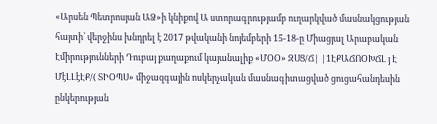«Արսեն Պետրոսյան ԱՁ»ի կնիքով Ա ստորագրությամբ ուղարկված մասնակցության հայտի՝ վերջինս խնդրել է 2017 թվականի նոյեմբերի 15-18-ը Միացյալ Արաբական Էմիրությունների Դուբայ քաղաքում կայանալիք «ՄՕՕ» ԶՍՑ/Ճ| |1ԷՔԱՃՈՕԽՃԼ յ Է ՄէԼԼէԷՔ/( ՏԻՕՊՍ» միջազգային ոսկերչական մասնագիտացված ցուցահանդեսին ընկերության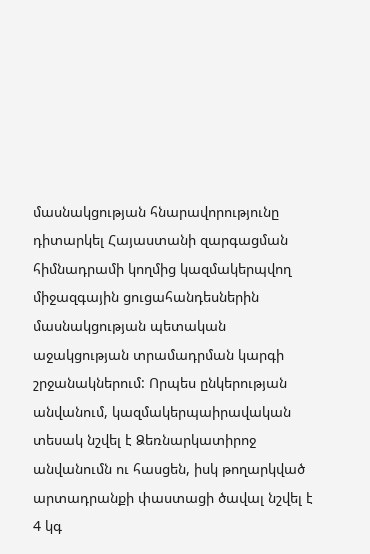մասնակցության հնարավորությունը դիտարկել Հայաստանի զարգացման հիմնադրամի կողմից կազմակերպվող միջազգային ցուցահանդեսներին մասնակցության պետական աջակցության տրամադրման կարգի շրջանակներում: Որպես ընկերության անվանում, կազմակերպաիրավական տեսակ նշվել է Ձեռնարկատիրոջ անվանումն ու հասցեն, իսկ թողարկված արտադրանքի փաստացի ծավալ նշվել է 4 կգ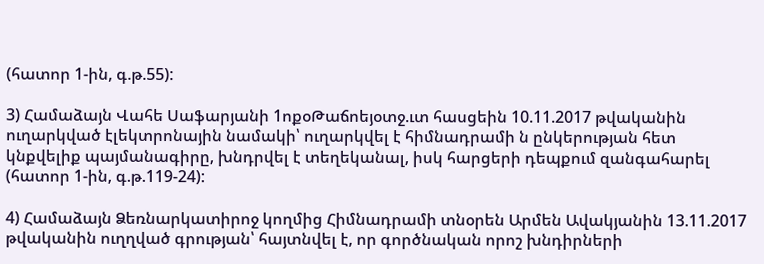(հատոր 1-ին, գ.թ.55):

3) Համաձայն Վահե Սաֆարյանի 1ոքօԹաճոեյօտջ.ւտ հասցեին 10.11.2017 թվականին ուղարկված էլեկտրոնային նամակի՝ ուղարկվել է հիմնադրամի ն ընկերության հետ կնքվելիք պայմանագիրը, խնդրվել է տեղեկանալ, իսկ հարցերի դեպքում զանգահարել (հատոր 1-ին, գ.թ.119-24):

4) Համաձայն Ձեռնարկատիրոջ կողմից Հիմնադրամի տնօրեն Արմեն Ավակյանին 13.11.2017 թվականին ուղղված գրության՝ հայտնվել է, որ գործնական որոշ խնդիրների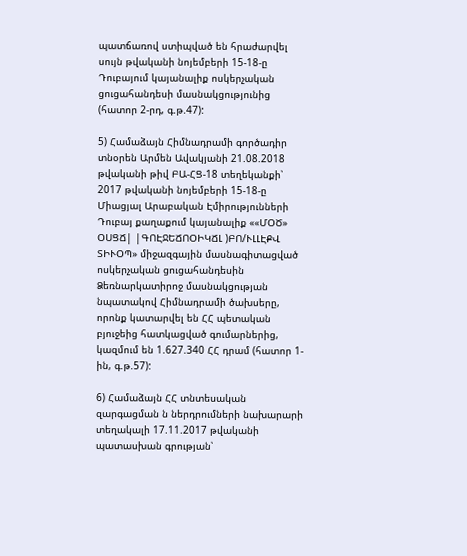պատճառով ստիպված են հրաժարվել սույն թվականի նոյեմբերի 15-18-ը Դուբայում կայանալիք ոսկերչական ցուցահանդեսի մասնակցությունից (հատոր 2-րդ, գ.թ.47):

5) Համաձայն Հիմնադրամի գործադիր տնօրեն Արմեն Ավակյանի 21.08.2018 թվականի թիվ ԲԱ-ՀՑ-18 տեղեկանքի՝ 2017 թվականի նոյեմբերի 15-18-ը Միացյալ Արաբական Էմիրությունների Դուբայ քաղաքում կայանալիք ««ՄՕԾ» ՕՍՑՃ| |ԳՈԷՋԵՃՈՕԻԿՃԼ )ԲՈ/ՒԼԼԷՔՎ ՏԻՒՕՊ» միջազգային մասնագիտացված ոսկերչական ցուցահանդեսին Ձեռնարկատիրոջ մասնակցության նպատակով Հիմնադրամի ծախսերը, որոնք կատարվել են ՀՀ պետական բյուջեից հատկացված գումարներից, կազմում են 1.627.340 ՀՀ դրամ (հատոր 1-ին, գ.թ.57):

6) Համաձայն ՀՀ տնտեսական զարգացման ն ներդրումների նախարարի տեղակալի 17.11.2017 թվականի պատասխան գրության՝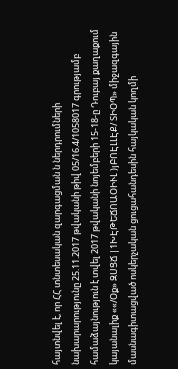հայտնվել է, որ ՀՀ տնտեսական զարգացման ն ներդրումների նախարարությունը 25.11.2017 թվականի թիվ 05/16.4/1058017 գրությամբ համաձայնություն է տվել 2017 թվականի նոյեմբերի 15-18-ը Դուբայ քաղաքում կայանալիք ««/Օք» ԶՍՑՃ |1ԽԷԹԵՃՈԱՕԻՒԼ )յԲՈԷԼԼԷՔ/ ՏԻՕՊ» միջազգային մասնագիտացված ոսկերչական ցուցահանդեսին հայկական կողմի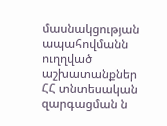մասնակցության ապահովմանն ուղղված աշխատանքներ ՀՀ տնտեսական զարգացման ն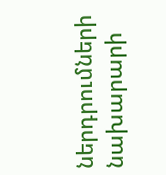ներդրումների նախարարի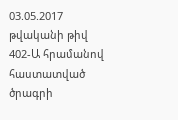03.05.2017 թվականի թիվ 402-Ա հրամանով հաստատված ծրագրի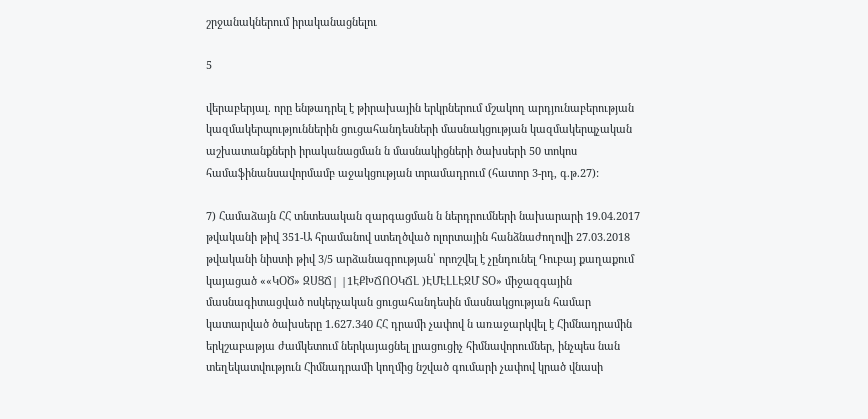շրջանակներում իրականացնելու

5

վերաբերյալ. որը ենթադրել է թիրախային երկրներում մշակող արդյունաբերության կազմակերպություններին ցուցահանդեսների մասնակցության կազմակերպչական աշխատանքների իրականացման ն մասնակիցների ծախսերի 50 տոկոս համաֆինանսավորմամբ աջակցության տրամադրում (հատոր 3-րդ, գ.թ.27):

7) Համաձայն ՀՀ տնտեսական զարգացման ն ներդրումների նախարարի 19.04.2017 թվականի թիվ 351-Ա հրամանով ստեղծված ոլորտային հանձնաժողովի 27.03.2018 թվականի նիստի թիվ 3/5 արձանագրության՝ որոշվել է չընդունել Դուբայ քաղաքում կայացած ««ԿՕԾ» ԶՍՑՃ| |1ԷՔԽՃՈՕԿՃԼ )ԷՄԷԼԼԷՋՄ ՏՕ» միջազգային մասնագիտացված ոսկերչական ցուցահանդեսին մասնակցության համար կատարված ծախսերը 1.627.340 ՀՀ դրամի չափով ն առաջարկվել է Հիմնադրամին երկշաբաթյա ժամկետում ներկայացնել լրացուցիչ հիմնավորումներ, ինչպես նան տեղեկատվություն Հիմնադրամի կողմից նշված գումարի չափով կրած վնասի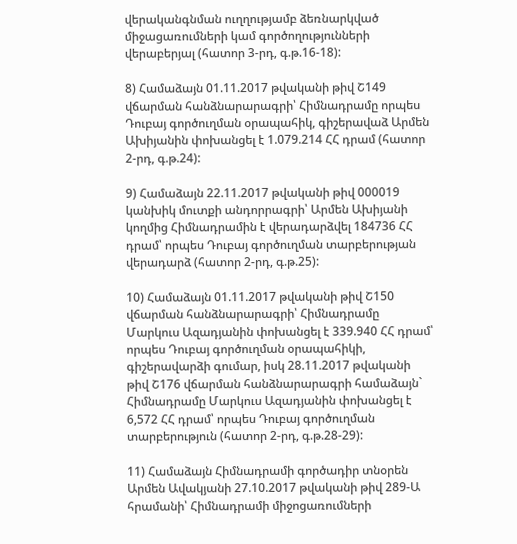վերականգնման ուղղությամբ ձեռնարկված միջացառումների կամ գործողությունների վերաբերյալ (հատոր 3-րդ, գ.թ.16-18):

8) Համաձայն 01.11.2017 թվականի թիվ Շ149 վճարման հանձնարարագրի՝ Հիմնադրամը որպես Դուբայ գործուղման օրապահիկ, գիշերավաձ Արմեն Ախիյանին փոխանցել է 1.079.214 ՀՀ դրամ (հատոր 2-րդ, գ.թ.24):

9) Համաձայն 22.11.2017 թվականի թիվ 000019 կանխիկ մուտքի անդորրագրի՝ Արմեն Ախիյանի կողմից Հիմնադրամին է վերադարձվել 184736 ՀՀ դրամ՝ որպես Դուբայ գործուղման տարբերության վերադարձ (հատոր 2-րդ, գ.թ.25):

10) Համաձայն 01.11.2017 թվականի թիվ Շ150 վճարման հանձնարարագրի՝ Հիմնադրամը Մարկուս Ազադյանին փոխանցել է 339.940 ՀՀ դրամ՝ որպես Դուբայ գործուղման օրապահիկի, գիշերավարձի գումար, իսկ 28.11.2017 թվականի թիվ Շ176 վճարման հանձնարարագրի համաձայն` Հիմնադրամը Մարկուս Ազադյանին փոխանցել է 6,572 ՀՀ դրամ՝ որպես Դուբայ գործուղման տարբերություն (հատոր 2-րդ, գ.թ.28-29):

11) Համաձայն Հիմնադրամի գործադիր տնօրեն Արմեն Ավակյանի 27.10.2017 թվականի թիվ 289-Ա հրամանի՝ Հիմնադրամի միջոցառումների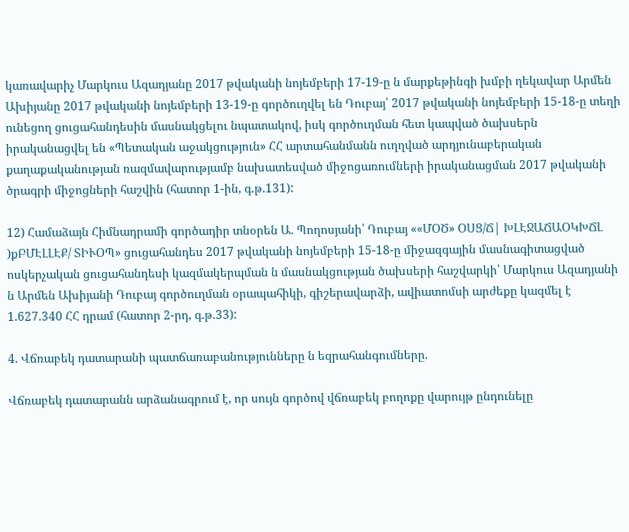կառավարիչ Մարկուս Ազադյանը 2017 թվականի նոյեմբերի 17-19-ը ն մարքեթինգի խմբի ղեկավար Արմեն Ախիյանը 2017 թվականի նոյեմբերի 13-19-ը գործուղվել են Դուբայ՝ 2017 թվականի նոյեմբերի 15-18-ը տեղի ունեցող ցուցահանդեսին մասնակցելու նպատակով, իսկ գործուղման հետ կապված ծախսերն իրականացվել են «Պետական աջակցություն» ՀՀ արտահանմանն ուղղված արդյունաբերական քաղաքականության ռազմավարությամբ նախատեսված միջոցառումների իրականացման 2017 թվականի ծրագրի միջոցների հաշվին (հատոր 1-ին, գ.թ.131):

12) Համաձայն Հիմնադրամի գործադիր տնօրեն Ա. Պողոսյանի՝ Դուբայ ««ՄՕԾ» ՕՍՑ/Ճ| ԽԼԷՋԱՃԱՕԿԽՃԼ )քԲՄԷԼԼԷՔ/ ՏԻՒՕՊ» ցուցահանդես 2017 թվականի նոյեմբերի 15-18-ը միջազգային մասնագիտացված ոսկերչական ցուցահանդեսի կազմակերպման ն մասնակցության ծախսերի հաշվարկի՝ Մարկուս Ազադյանի ն Արմեն Ախիյանի Դուբայ գործուղման օրապահիկի, գիշերավարձի, ավիատոմսի արժեքը կազմել է 1.627.340 ՀՀ դրամ (հատոր 2-րդ, գ.թ.33):

4. Վճռաբեկ դատարանի պատճառաբանությունները ն եզրահանգումները.

Վճռաբեկ դատարանն արձանագրում է, որ սույն գործով վճռաբեկ բողոքը վարույթ ընդունելը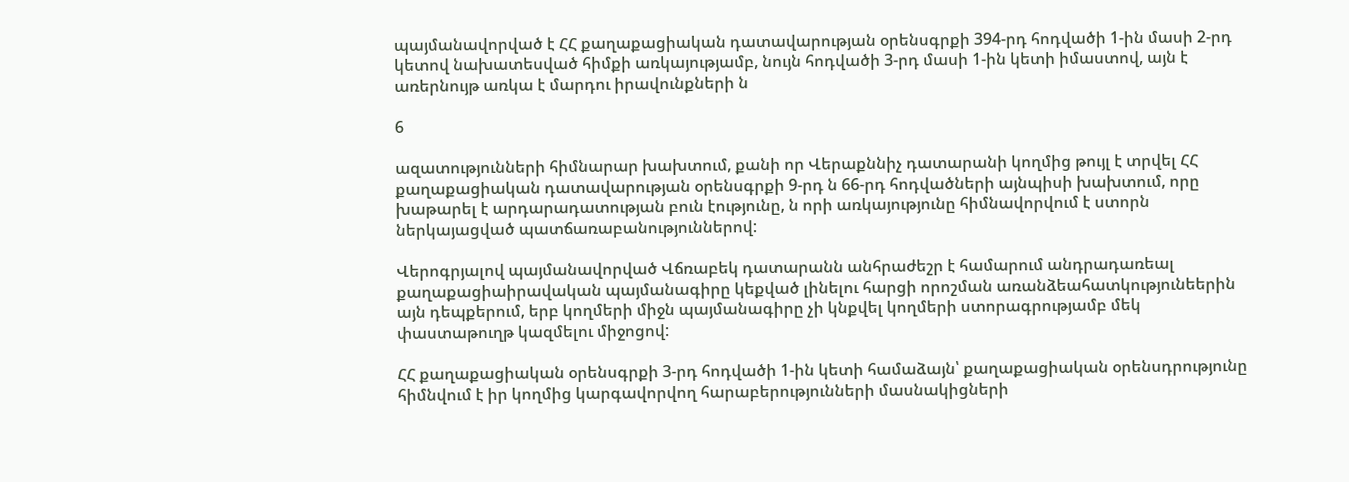պայմանավորված է ՀՀ քաղաքացիական դատավարության օրենսգրքի 394-րդ հոդվածի 1-ին մասի 2-րդ կետով նախատեսված հիմքի առկայությամբ, նույն հոդվածի 3-րդ մասի 1-ին կետի իմաստով, այն է առերնույթ առկա է մարդու իրավունքների ն

6

ազատությունների հիմնարար խախտում, քանի որ Վերաքննիչ դատարանի կողմից թույլ է տրվել ՀՀ քաղաքացիական դատավարության օրենսգրքի 9-րդ ն 66-րդ հոդվածների այնպիսի խախտում, որը խաթարել է արդարադատության բուն էությունը, ն որի առկայությունը հիմնավորվում է ստորն ներկայացված պատճառաբանություններով:

Վերոգրյալով պայմանավորված Վճռաբեկ դատարանն անհրաժեշր է համարում անդրադառեալ քաղաքացիաիրավական պայմանագիրը կեքված լինելու հարցի որոշման առանձեահատկությունեերին այն դեպքերում, երբ կողմերի միջն պայմանագիրը չի կնքվել կողմերի ստորագրությամբ մեկ փաստաթուղթ կազմելու միջոցով:

ՀՀ քաղաքացիական օրենսգրքի 3-րդ հոդվածի 1-ին կետի համաձայն՝ քաղաքացիական օրենսդրությունը հիմնվում է իր կողմից կարգավորվող հարաբերությունների մասնակիցների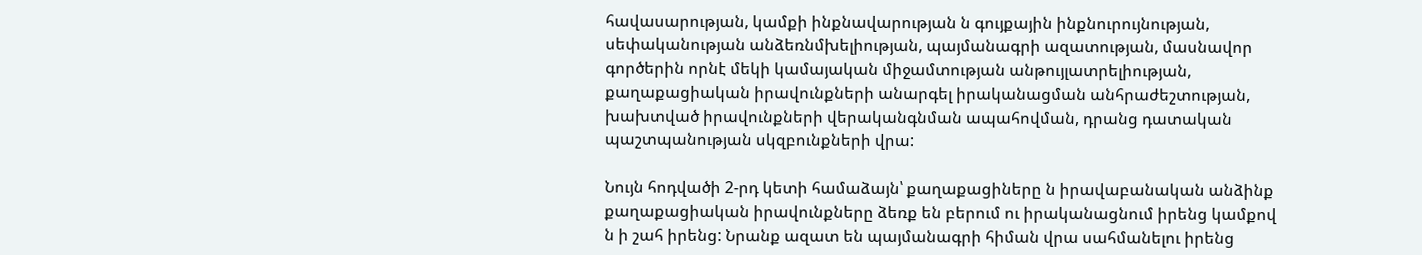հավասարության, կամքի ինքնավարության ն գույքային ինքնուրույնության, սեփականության անձեռնմխելիության, պայմանագրի ազատության, մասնավոր գործերին որնէ մեկի կամայական միջամտության անթույլատրելիության, քաղաքացիական իրավունքների անարգել իրականացման անհրաժեշտության, խախտված իրավունքների վերականգնման ապահովման, դրանց դատական պաշտպանության սկզբունքների վրա:

Նույն հոդվածի 2-րդ կետի համաձայն՝ քաղաքացիները ն իրավաբանական անձինք քաղաքացիական իրավունքները ձեռք են բերում ու իրականացնում իրենց կամքով ն ի շահ իրենց: Նրանք ազատ են պայմանագրի հիման վրա սահմանելու իրենց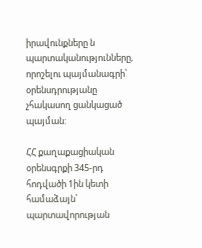իրավունքները ն պարտականությունները, որոշելու պայմանագրի՝ օրենսդրությանը չհակասող ցանկացած պայման:

ՀՀ քաղաքացիական օրենսգրքի 345-րդ հոդվածի 1ին կետի համաձայն՝ պարտավորության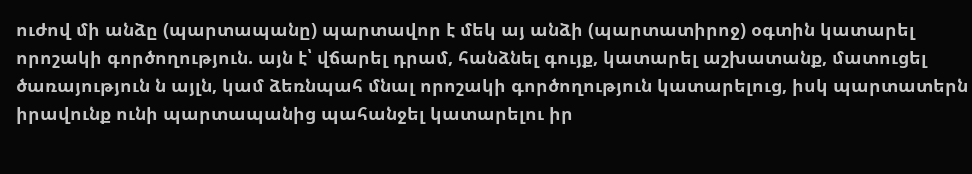ուժով մի անձը (պարտապանը) պարտավոր է մեկ այ անձի (պարտատիրոջ) օգտին կատարել որոշակի գործողություն. այն է՝ վճարել դրամ, հանձնել գույք, կատարել աշխատանք, մատուցել ծառայություն ն այլն, կամ ձեռնպահ մնալ որոշակի գործողություն կատարելուց, իսկ պարտատերն իրավունք ունի պարտապանից պահանջել կատարելու իր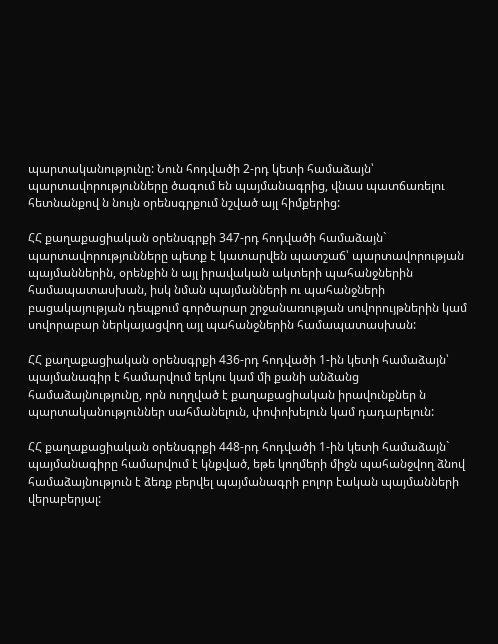պարտականությունը: Նուն հոդվածի 2-րդ կետի համաձայն՝ պարտավորությունները ծագում են պայմանագրից, վնաս պատճառելու հետնանքով ն նույն օրենսգրքում նշված այլ հիմքերից:

ՀՀ քաղաքացիական օրենսգրքի 347-րդ հոդվածի համաձայն` պարտավորությունները պետք է կատարվեն պատշաճ՝ պարտավորության պայմաններին, օրենքին ն այլ իրավական ակտերի պահանջներին համապատասխան, իսկ նման պայմանների ու պահանջների բացակայության դեպքում գործարար շրջանառության սովորույթներին կամ սովորաբար ներկայացվող այլ պահանջներին համապատասխան:

ՀՀ քաղաքացիական օրենսգրքի 436-րդ հոդվածի 1-ին կետի համաձայն՝ պայմանագիր է համարվում երկու կամ մի քանի անձանց համաձայնությունը, որն ուղղված է քաղաքացիական իրավունքներ ն պարտականություններ սահմանելուն, փոփոխելուն կամ դադարելուն:

ՀՀ քաղաքացիական օրենսգրքի 448-րդ հոդվածի 1-ին կետի համաձայն` պայմանագիրը համարվում է կնքված, եթե կողմերի միջն պահանջվող ձնով համաձայնություն է ձեռք բերվել պայմանագրի բոլոր էական պայմանների վերաբերյալ: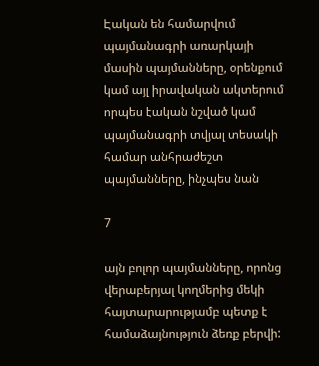Էական են համարվում պայմանագրի առարկայի մասին պայմանները, օրենքում կամ այլ իրավական ակտերում որպես էական նշված կամ պայմանագրի տվյալ տեսակի համար անհրաժեշտ պայմանները, ինչպես նան

7

այն բոլոր պայմանները, որոնց վերաբերյալ կողմերից մեկի հայտարարությամբ պետք է համաձայնություն ձեռք բերվի: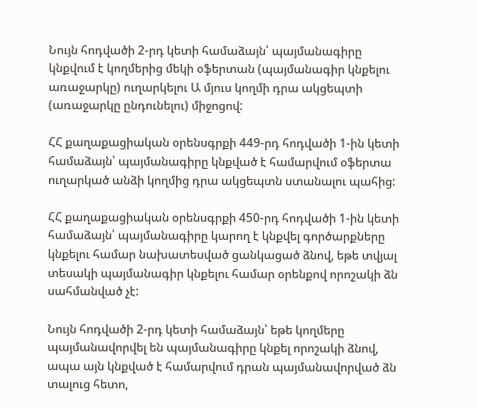Նույն հոդվածի 2-րդ կետի համաձայն՝ պայմանագիրը կնքվում է կողմերից մեկի օֆերտան (պայմանագիր կնքելու առաջարկը) ուղարկելու Ա մյուս կողմի դրա ակցեպտի (առաջարկը ընդունելու) միջոցով:

ՀՀ քաղաքացիական օրենսգրքի 449-րդ հոդվածի 1-ին կետի համաձայն՝ պայմանագիրը կնքված է համարվում օֆերտա ուղարկած անձի կողմից դրա ակցեպտն ստանալու պահից:

ՀՀ քաղաքացիական օրենսգրքի 450-րդ հոդվածի 1-ին կետի համաձայն՝ պայմանագիրը կարող է կնքվել գործարքները կնքելու համար նախատեսված ցանկացած ձնով, եթե տվյալ տեսակի պայմանագիր կնքելու համար օրենքով որոշակի ձն սահմանված չէ:

Նույն հոդվածի 2-րդ կետի համաձայն՝ եթե կողմերը պայմանավորվել են պայմանագիրը կնքել որոշակի ձնով, ապա այն կնքված է համարվում դրան պայմանավորված ձն տալուց հետո,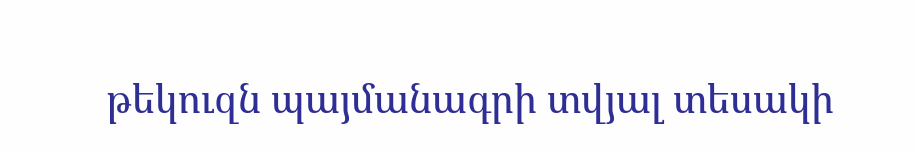թեկուզն պայմանագրի տվյալ տեսակի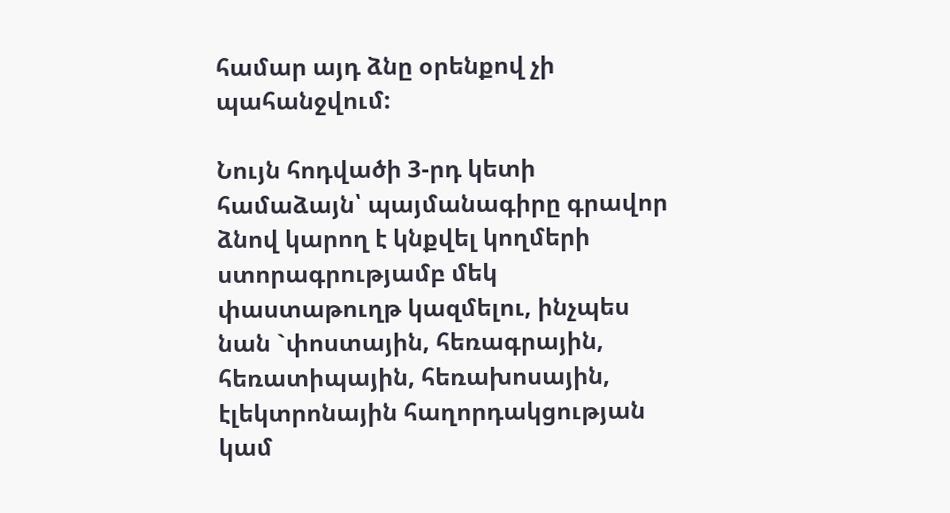համար այդ ձնը օրենքով չի պահանջվում:

Նույն հոդվածի 3-րդ կետի համաձայն՝ պայմանագիրը գրավոր ձնով կարող է կնքվել կողմերի ստորագրությամբ մեկ փաստաթուղթ կազմելու, ինչպես նան `փոստային, հեռագրային, հեռատիպային, հեռախոսային, էլեկտրոնային հաղորդակցության կամ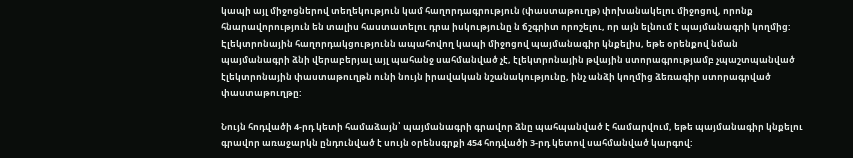կապի այլ միջոցներով տեղեկություն կամ հաղորդագրություն (փաստաթուղթ) փոխանակելու միջոցով, որոնք հնարավորություն են տալիս հաստատելու դրա իսկությունը ն ճշգրիտ որոշելու, որ այն ելնում է պայմանագրի կողմից: Էլեկտրոնային հաղորդակցությունն ապահովող կապի միջոցով պայմանագիր կնքելիս, եթե օրենքով նման պայմանագրի ձնի վերաբերյալ այլ պահանջ սահմանված չէ, էլեկտրոնային թվային ստորագրությամբ չպաշտպանված էլեկտրոնային փաստաթուղթն ունի նույն իրավական նշանակությունը, ինչ անձի կողմից ձեռագիր ստորագրված փաստաթուղթը:

Նույն հոդվածի 4-րդ կետի համաձայն՝ պայմանագրի գրավոր ձնը պահպանված է համարվում, եթե պայմանագիր կնքելու գրավոր առաջարկն ընդունված է սույն օրենսգրքի 454 հոդվածի 3-րդ կետով սահմանված կարգով: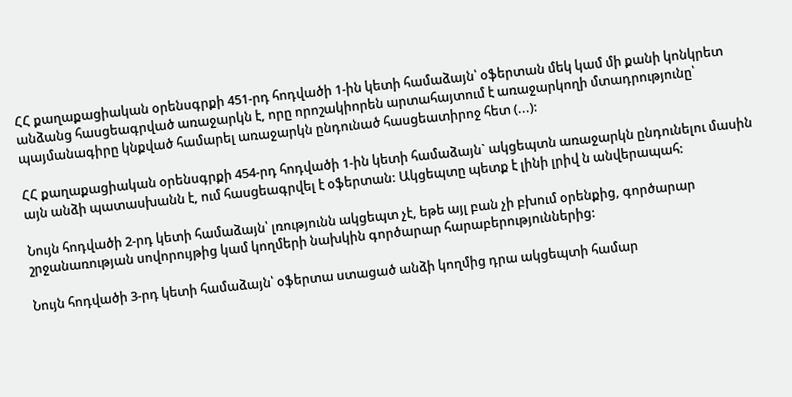ՀՀ քաղաքացիական օրենսգրքի 451-րդ հոդվածի 1-ին կետի համաձայն՝ օֆերտան մեկ կամ մի քանի կոնկրետ անձանց հասցեագրված առաջարկն է, որը որոշակիորեն արտահայտում է առաջարկողի մտադրությունը՝ պայմանագիրը կնքված համարել առաջարկն ընդունած հասցեատիրոջ հետ (...):

ՀՀ քաղաքացիական օրենսգրքի 454-րդ հոդվածի 1-ին կետի համաձայն` ակցեպտն առաջարկն ընդունելու մասին այն անձի պատասխանն է, ում հասցեագրվել է օֆերտան: Ակցեպտը պետք է լինի լրիվ ն անվերապահ:

Նույն հոդվածի 2-րդ կետի համաձայն՝ լռությունն ակցեպտ չէ, եթե այլ բան չի բխում օրենքից, գործարար շրջանառության սովորույթից կամ կողմերի նախկին գործարար հարաբերություններից:

Նույն հոդվածի 3-րդ կետի համաձայն՝ օֆերտա ստացած անձի կողմից դրա ակցեպտի համար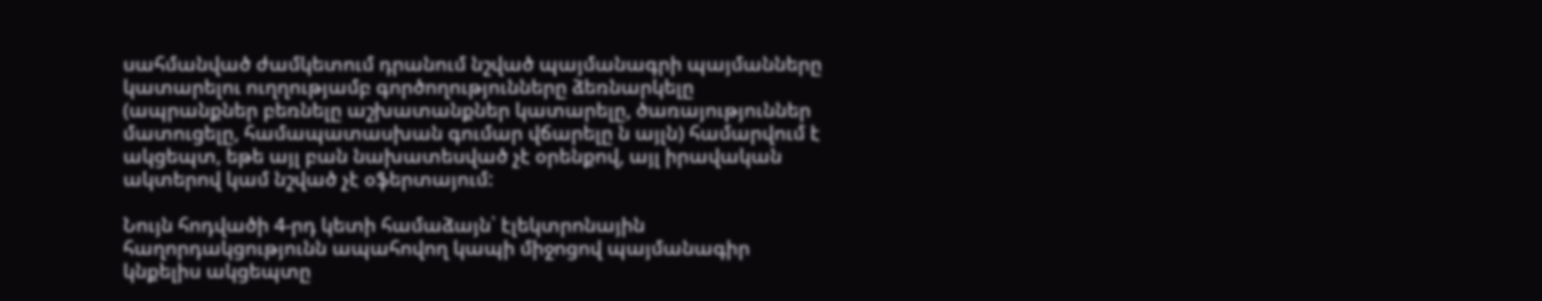սահմանված ժամկետում դրանում նշված պայմանագրի պայմանները կատարելու ուղղությամբ գործողությունները ձեռնարկելը (ապրանքներ բեռնելը աշխատանքներ կատարելը, ծառայություններ մատուցելը, համապատասխան գումար վճարելը ն այլն) համարվում է ակցեպտ, եթե այլ բան նախատեսված չէ օրենքով, այլ իրավական ակտերով կամ նշված չէ օֆերտայում:

Նույն հոդվածի 4-րդ կետի համաձայն՝ էլեկտրոնային հաղորդակցությունն ապահովող կապի միջոցով պայմանագիր կնքելիս ակցեպտը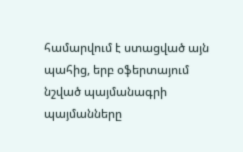համարվում է ստացված այն պահից, երբ օֆերտայում նշված պայմանագրի պայմանները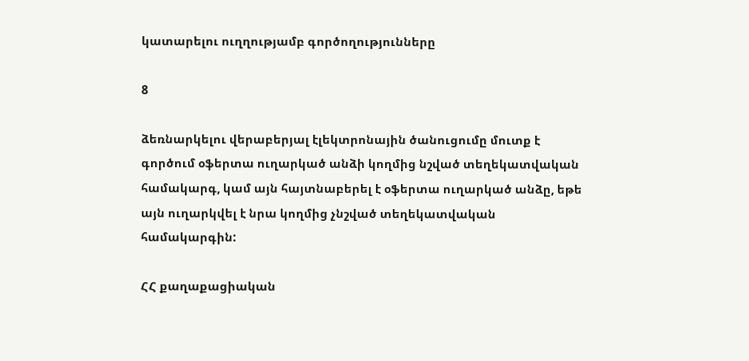կատարելու ուղղությամբ գործողությունները

8

ձեռնարկելու վերաբերյալ էլեկտրոնային ծանուցումը մուտք է գործում օֆերտա ուղարկած անձի կողմից նշված տեղեկատվական համակարգ, կամ այն հայտնաբերել է օֆերտա ուղարկած անձը, եթե այն ուղարկվել է նրա կողմից չնշված տեղեկատվական համակարգին:

ՀՀ քաղաքացիական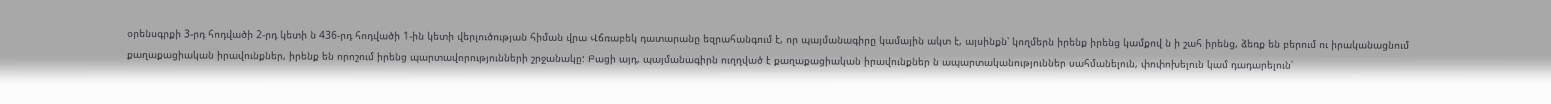օրենսգրքի 3-րդ հոդվածի 2-րդ կետի ն 436-րդ հոդվածի 1-ին կետի վերլուծության հիման վրա Վճռաբեկ դատարանը եզրահանգում է, որ պայմանագիրը կամային ակտ է, այսինքն՝ կողմերն իրենք իրենց կամքով ն ի շահ իրենց, ձեռք են բերում ու իրականացնում քաղաքացիական իրավունքներ, իրենք են որոշում իրենց պարտավորությունների շրջանակը: Բացի այդ, պայմանագիրն ուղղված է քաղաքացիական իրավունքներ ն ապարտականություններ սահմանելուն, փոփոխելուն կամ դադարելուն՝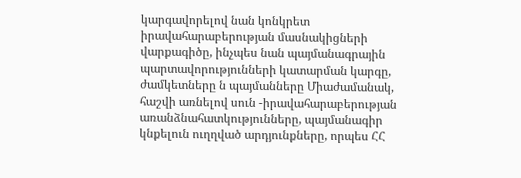կարգավորելով նան կոնկրետ իրավահարաբերության մասնակիցների վարքագիծը, ինչպես նան պայմանագրային պարտավորությունների կատարման կարգը, ժամկետները ն պայմանները Միաժամանակ, հաշվի առնելով սուն -իրավահարաբերության առանձնահատկությունները, պայմանագիր կնքելուն ուղղված արդյունքները, որպես ՀՀ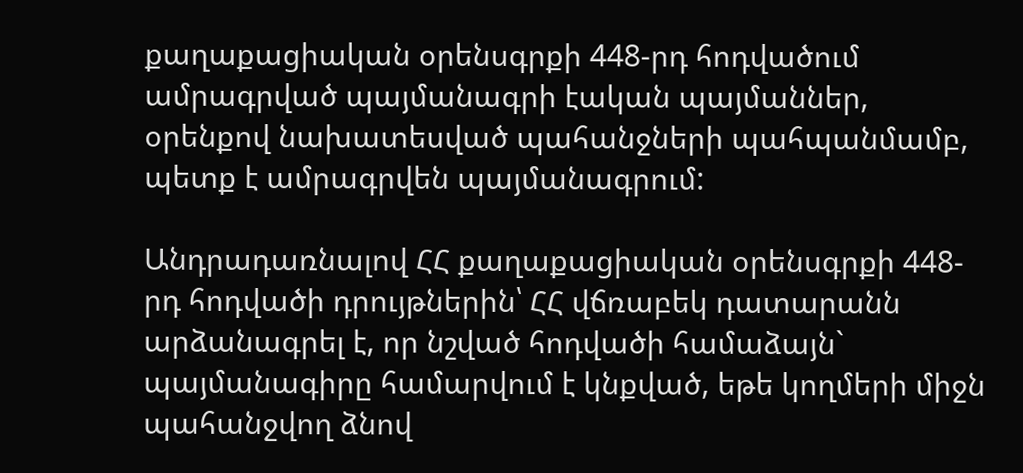քաղաքացիական օրենսգրքի 448-րդ հոդվածում ամրագրված պայմանագրի էական պայմաններ, օրենքով նախատեսված պահանջների պահպանմամբ, պետք է ամրագրվեն պայմանագրում:

Անդրադառնալով ՀՀ քաղաքացիական օրենսգրքի 448-րդ հոդվածի դրույթներին՝ ՀՀ վճռաբեկ դատարանն արձանագրել է, որ նշված հոդվածի համաձայն` պայմանագիրը համարվում է կնքված, եթե կողմերի միջն պահանջվող ձնով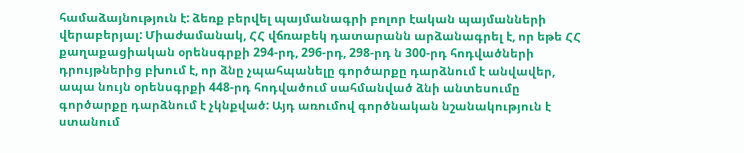համաձայնություն է: ձեռք բերվել պայմանագրի բոլոր էական պայմանների վերաբերյալ: Միաժամանակ, ՀՀ վճռաբեկ դատարանն արձանագրել է, որ եթե ՀՀ քաղաքացիական օրենսգրքի 294-րդ, 296-րդ, 298-րդ ն 300-րդ հոդվածների դրույթներից բխում է, որ ձնը չպահպանելը գործարքը դարձնում է անվավեր, ապա նույն օրենսգրքի 448-րդ հոդվածում սահմանված ձնի անտեսումը գործարքը դարձնում է չկնքված: Այդ առումով գործնական նշանակություն է ստանում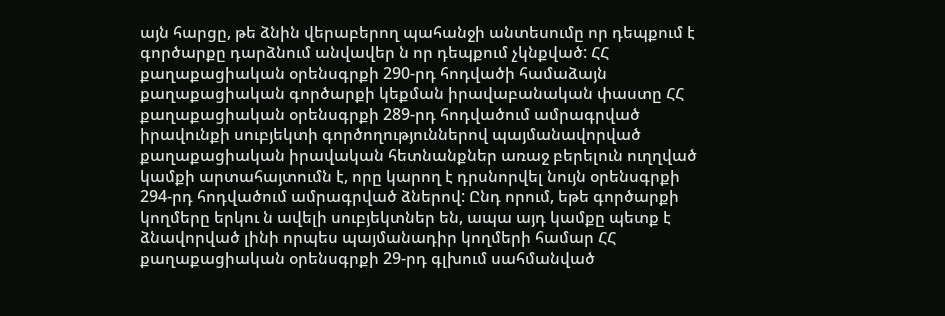այն հարցը, թե ձնին վերաբերող պահանջի անտեսումը որ դեպքում է գործարքը դարձնում անվավեր ն որ դեպքում չկնքված: ՀՀ քաղաքացիական օրենսգրքի 290-րդ հոդվածի համաձայն քաղաքացիական գործարքի կեքման իրավաբանական փաստը ՀՀ քաղաքացիական օրենսգրքի 289-րդ հոդվածում ամրագրված իրավունքի սուբյեկտի գործողություններով պայմանավորված քաղաքացիական իրավական հետնանքներ առաջ բերելուն ուղղված կամքի արտահայտումն է, որը կարող է դրսնորվել նույն օրենսգրքի 294-րդ հոդվածում ամրագրված ձներով: Ընդ որում, եթե գործարքի կողմերը երկու ն ավելի սուբյեկտներ են, ապա այդ կամքը պետք է ձնավորված լինի որպես պայմանադիր կողմերի համար ՀՀ քաղաքացիական օրենսգրքի 29-րդ գլխում սահմանված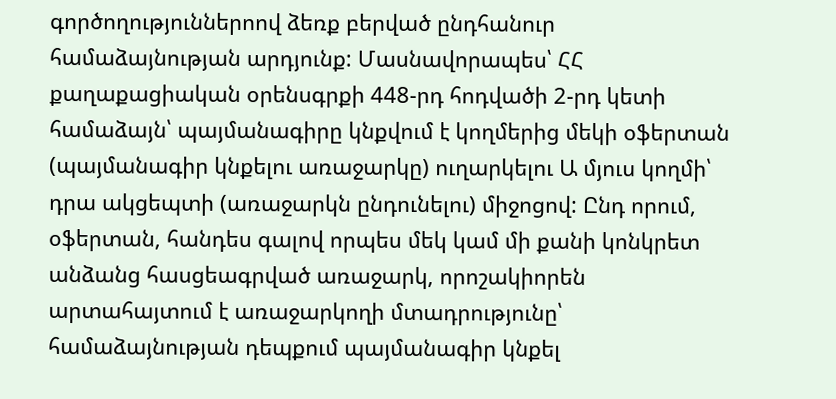գործողություններոով ձեռք բերված ընդհանուր համաձայնության արդյունք: Մասնավորապես՝ ՀՀ քաղաքացիական օրենսգրքի 448-րդ հոդվածի 2-րդ կետի համաձայն՝ պայմանագիրը կնքվում է կողմերից մեկի օֆերտան (պայմանագիր կնքելու առաջարկը) ուղարկելու Ա մյուս կողմի՝ դրա ակցեպտի (առաջարկն ընդունելու) միջոցով: Ընդ որում, օֆերտան, հանդես գալով որպես մեկ կամ մի քանի կոնկրետ անձանց հասցեագրված առաջարկ, որոշակիորեն արտահայտում է առաջարկողի մտադրությունը՝ համաձայնության դեպքում պայմանագիր կնքել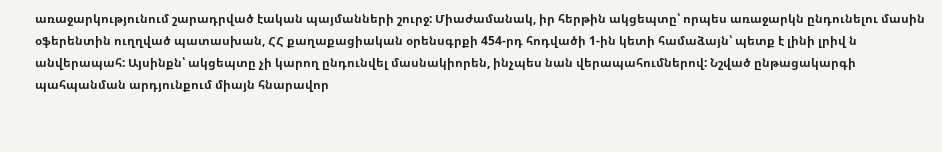առաջարկությունում շարադրված էական պայմանների շուրջ: Միաժամանակ, իր հերթին ակցեպտը՝ որպես առաջարկն ընդունելու մասին օֆերենտին ուղղված պատասխան, ՀՀ քաղաքացիական օրենսգրքի 454-րդ հոդվածի 1-ին կետի համաձայն՝ պետք է լինի լրիվ ն անվերապահ: Այսինքն՝ ակցեպտը չի կարող ընդունվել մասնակիորեն, ինչպես նան վերապահումներով: Նշված ընթացակարգի պահպանման արդյունքում միայն հնարավոր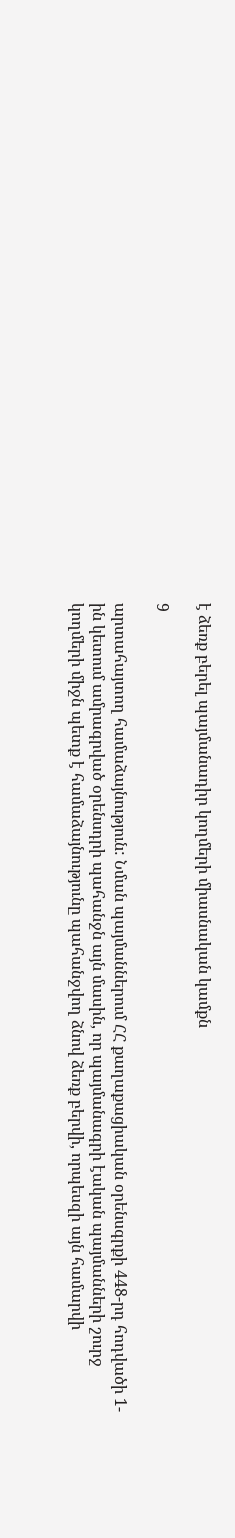է ձեռք բերել պայմանադիր կողմերի միասնական կամքն

9

արտահայտող համաձայնություն: Նման պայմաններում ՀՀ քաղաքացիական օրենսգրքի 448-րդ հոդվածի 1-ին կետում ամրագրված օրենսդրի պահանջն այն մասին, որ պայմանագրի էական պայմանների շուրջ կողմերի միջն պետք է համաձայնությունը պահանջվող ձնով ձեռք բերվի, որպեսզի այն համարվի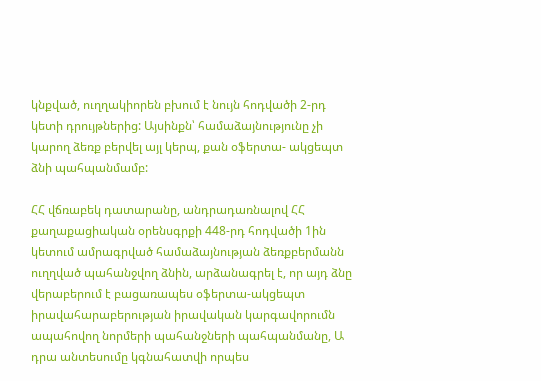կնքված, ուղղակիորեն բխում է նույն հոդվածի 2-րդ կետի դրույթներից: Այսինքն՝ համաձայնությունը չի կարող ձեռք բերվել այլ կերպ, քան օֆերտա- ակցեպտ ձնի պահպանմամբ:

ՀՀ վճռաբեկ դատարանը, անդրադառնալով ՀՀ քաղաքացիական օրենսգրքի 448-րդ հոդվածի 1ին կետում ամրագրված համաձայնության ձեռքբերմանն ուղղված պահանջվող ձնին, արձանագրել է, որ այդ ձնը վերաբերում է բացառապես օֆերտա-ակցեպտ իրավահարաբերության իրավական կարգավորումն ապահովող նորմերի պահանջների պահպանմանը, Ա դրա անտեսումը կգնահատվի որպես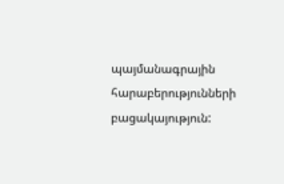պայմանագրային հարաբերությունների բացակայություն: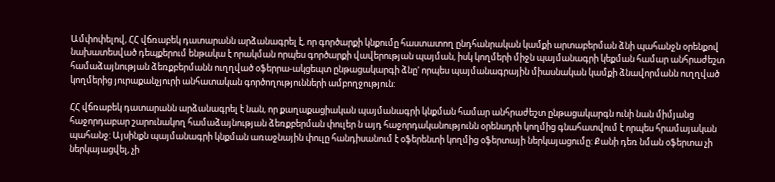Ամփոփելով, ՀՀ վճռաբեկ դատարանն արձանագրել է, որ գործարքի կնքումը հաստատող ընդհանրական կամքի արտաբերման ձնի պահանջն օրենքով նախատեսված դեպքերում ենթակա է որակման որպես գործարքի վավերության պայման, իսկ կողմերի միջն պայմանագրի կեքման համար անհրաժեշտ համաձայնության ձեռքբերմանն ուղղված օֆերրա-ակցեպտ ընթացակարգի ձնը' որպես պայմանագրային միասնական կամքի ձնավորմանն ուղղված կողմերից յուրաքանչյուրի անհատական գործողությունների ամբողջություն:

ՀՀ վճռաբեկ դատարանն արձանագրել է նան, որ քաղաքացիական պայմանագրի կնքման համար անհրաժեշտ ընթացակարգն ունի նան միմյանց հաջորդաբար շարունակող համաձայնության ձեռքբերման փուլեր ն այդ հաջորդականությունն օրենսդրի կողմից գնահատվում է որպես հրամայական պահանջ: Այսինքն պայմանագրի կնքման առաջնային փուլը հանդիսանում է օֆերենտի կողմից օֆերտայի ներկայացումը: Քանի դեռ նման օֆերտա չի ներկայացվել, չի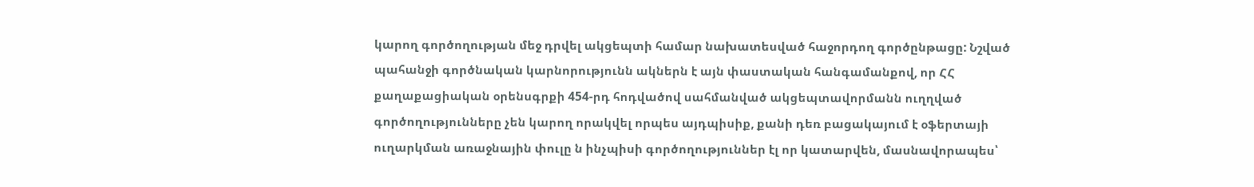կարող գործողության մեջ դրվել ակցեպտի համար նախատեսված հաջորդող գործընթացը: Նշված պահանջի գործնական կարնորությունն ակներն է այն փաստական հանգամանքով, որ ՀՀ քաղաքացիական օրենսգրքի 454-րդ հոդվածով սահմանված ակցեպտավորմանն ուղղված գործողությունները չեն կարող որակվել որպես այդպիսիք, քանի դեռ բացակայում է օֆերտայի ուղարկման առաջնային փուլը ն ինչպիսի գործողություններ էլ որ կատարվեն, մասնավորապես՝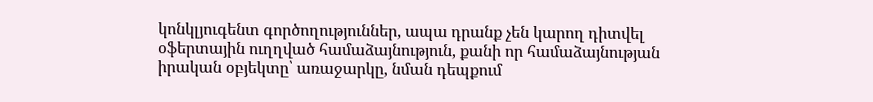կոնկլյուգենտ գործողություններ, ապա դրանք չեն կարող դիտվել օֆերտային ուղղված համաձայնություն, քանի որ համաձայնության իրական օբյեկտը՝ առաջարկը, նման դեպքում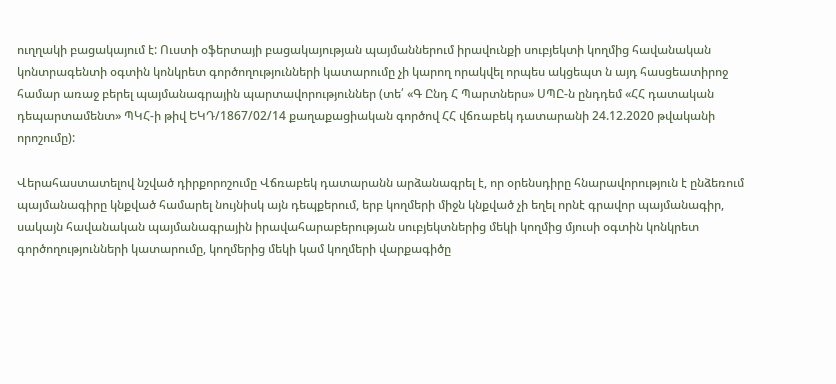ուղղակի բացակայում է: Ուստի օֆերտայի բացակայության պայմաններում իրավունքի սուբյեկտի կողմից հավանական կոնտրագենտի օգտին կոնկրետ գործողությունների կատարումը չի կարող որակվել որպես ակցեպտ ն այդ հասցեատիրոջ համար առաջ բերել պայմանագրային պարտավորություններ (տե՛ «Գ Ընդ Հ Պարտներս» ՍՊԸ-ն ընդդեմ «ՀՀ դատական դեպարտամենտ» ՊԿՀ-ի թիվ ԵԿԴ/1867/02/14 քաղաքացիական գործով ՀՀ վճռաբեկ դատարանի 24.12.2020 թվականի որոշումը):

Վերահաստատելով նշված դիրքորոշումը Վճռաբեկ դատարանն արձանագրել է, որ օրենսդիրը հնարավորություն է ընձեռում պայմանագիրը կնքված համարել նույնիսկ այն դեպքերում, երբ կողմերի միջն կնքված չի եղել որնէ գրավոր պայմանագիր, սակայն հավանական պայմանագրային իրավահարաբերության սուբյեկտներից մեկի կողմից մյուսի օգտին կոնկրետ գործողությունների կատարումը, կողմերից մեկի կամ կողմերի վարքագիծը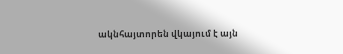ակնհայտորեն վկայում է այն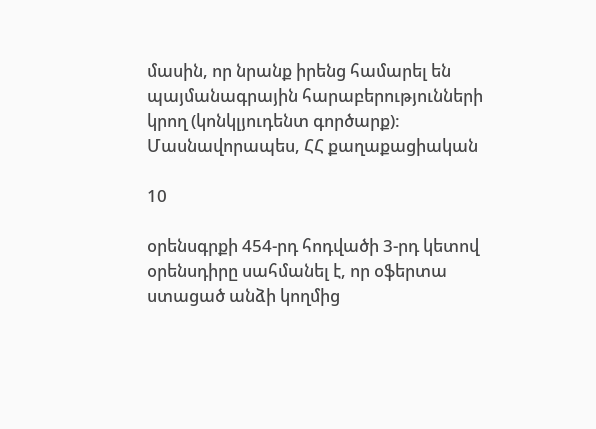մասին, որ նրանք իրենց համարել են պայմանագրային հարաբերությունների կրող (կոնկլյուդենտ գործարք): Մասնավորապես, ՀՀ քաղաքացիական

10

օրենսգրքի 454-րդ հոդվածի 3-րդ կետով օրենսդիրը սահմանել է, որ օֆերտա ստացած անձի կողմից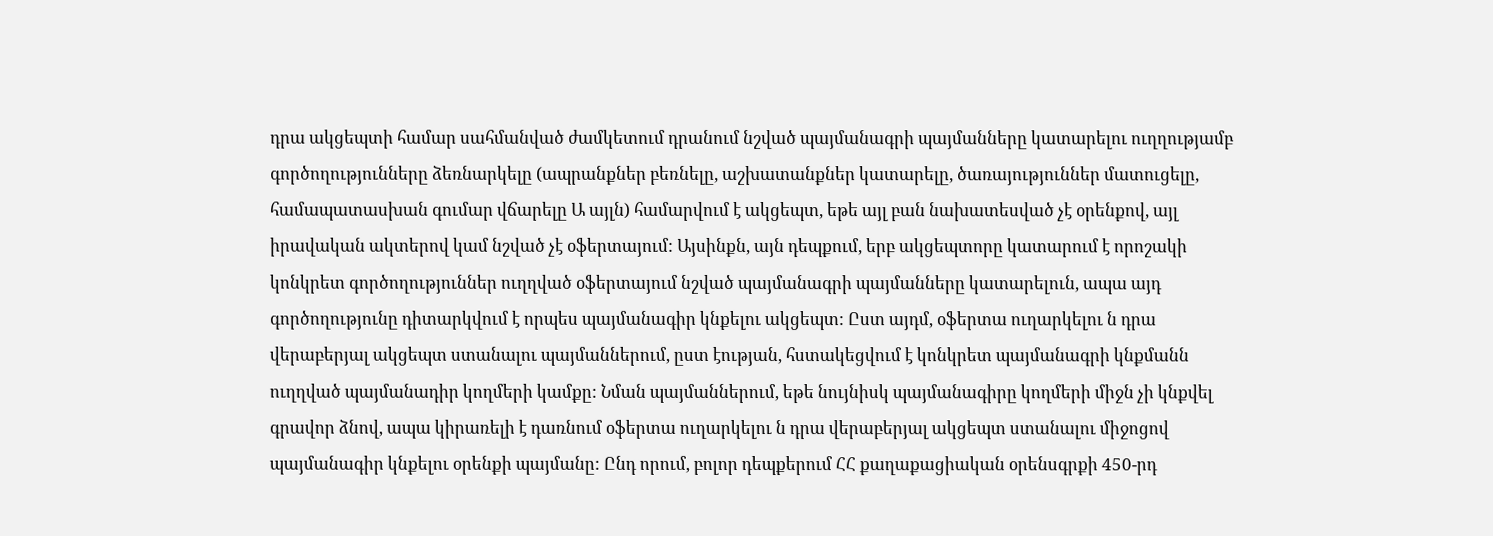դրա ակցեպտի համար սահմանված ժամկետում դրանում նշված պայմանագրի պայմանները կատարելու ուղղությամբ գործողությունները ձեռնարկելը (ապրանքներ բեռնելը, աշխատանքներ կատարելը, ծառայություններ մատուցելը, համապատասխան գումար վճարելը Ա այլն) համարվում է ակցեպտ, եթե այլ բան նախատեսված չէ օրենքով, այլ իրավական ակտերով կամ նշված չէ օֆերտայում: Այսինքն, այն դեպքում, երբ ակցեպտորը կատարում է որոշակի կոնկրետ գործողություններ ուղղված օֆերտայում նշված պայմանագրի պայմանները կատարելուն, ապա այդ գործողությունը դիտարկվում է որպես պայմանագիր կնքելու ակցեպտ: Ըստ այդմ, օֆերտա ուղարկելու ն դրա վերաբերյալ ակցեպտ ստանալու պայմաններում, ըստ էության, հստակեցվում է կոնկրետ պայմանագրի կնքմանն ուղղված պայմանադիր կողմերի կամքը: Նման պայմաններում, եթե նույնիսկ պայմանագիրը կողմերի միջն չի կնքվել գրավոր ձնով, ապա կիրառելի է դառնում օֆերտա ուղարկելու ն դրա վերաբերյալ ակցեպտ ստանալու միջոցով պայմանագիր կնքելու օրենքի պայմանը: Ընդ որում, բոլոր դեպքերում ՀՀ քաղաքացիական օրենսգրքի 450-րդ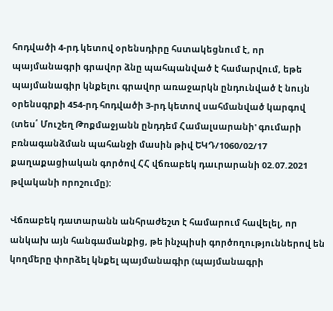հոդվածի 4-րդ կետով օրենսդիրը հստակեցնում է, որ պայմանագրի գրավոր ձնը պահպանված է համարվում, եթե պայմանագիր կնքելու գրավոր առաջարկն ընդունված է նույն օրենսգրքի 454-րդ հոդվածի 3-րդ կետով սահմանված կարգով (տես՛ Մուշեղ Թոքմաջյանն ընդդեմ Համալսարանի' գումարի բռնագանձման պահանջի մասին թիվ ԵԿԴ/1060/02/17 քաղաքացիական գործով ՀՀ վճռաբեկ դաւրարանի 02.07.2021 թվականի որոշումը):

Վճռաբեկ դատարանն անհրաժեշտ է համարում հավելել, որ անկախ այն հանգամանքից, թե ինչպիսի գործողություններով են կողմերը փորձել կնքել պայմանագիր (պայմանագրի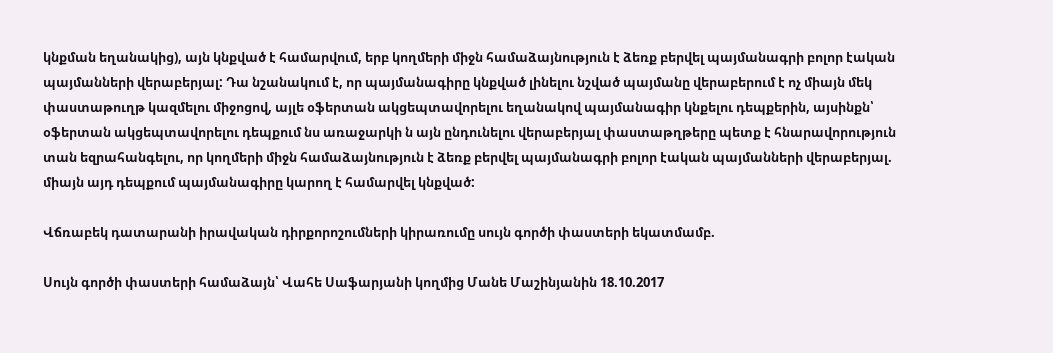կնքման եղանակից), այն կնքված է համարվում, երբ կողմերի միջն համաձայնություն է ձեռք բերվել պայմանագրի բոլոր էական պայմանների վերաբերյալ: Դա նշանակում է, որ պայմանագիրը կնքված լինելու նշված պայմանը վերաբերում է ոչ միայն մեկ փաստաթուղթ կազմելու միջոցով, այլե օֆերտան ակցեպտավորելու եղանակով պայմանագիր կնքելու դեպքերին, այսինքն՝ օֆերտան ակցեպտավորելու դեպքում նս առաջարկի ն այն ընդունելու վերաբերյալ փաստաթղթերը պետք է հնարավորություն տան եզրահանգելու, որ կողմերի միջն համաձայնություն է ձեռք բերվել պայմանագրի բոլոր էական պայմանների վերաբերյալ. միայն այդ դեպքում պայմանագիրը կարող է համարվել կնքված:

Վճռաբեկ դատարանի իրավական դիրքորոշումների կիրառումը սույն գործի փաստերի եկատմամբ.

Սույն գործի փաստերի համաձայն՝ Վահե Սաֆարյանի կողմից Մանե Մաշինյանին 18.10.2017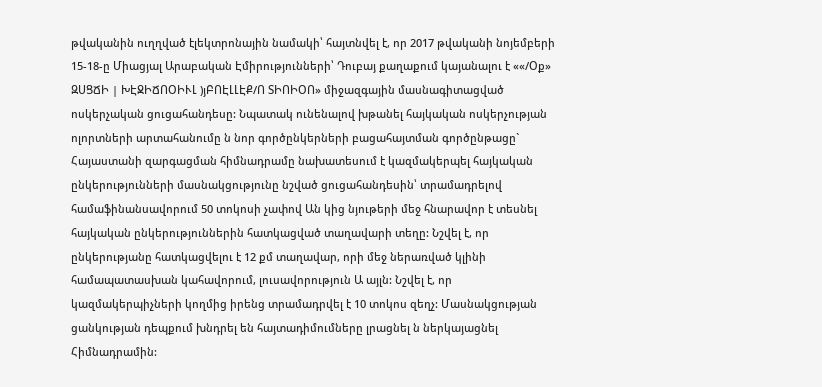թվականին ուղղված էլեկտրոնային նամակի՝ հայտնվել է, որ 2017 թվականի նոյեմբերի 15-18-ը Միացյալ Արաբական Էմիրությունների՝ Դուբայ քաղաքում կայանալու է ««/Օք» ԶՍՑՃԻ | ԽԷՋԻՃՈՕԻՒԼ )յԲՈԷԼԼԷՔ/Ո ՏԻՈԻՕՈ» միջազգային մասնագիտացված ոսկերչական ցուցահանդեսը: Նպատակ ունենալով խթանել հայկական ոսկերչության ոլորտների արտահանումը ն նոր գործընկերների բացահայտման գործընթացը` Հայաստանի զարգացման հիմնադրամը նախատեսում է կազմակերպել հայկական ընկերությունների մասնակցությունը նշված ցուցահանդեսին՝ տրամադրելով համաֆինանսավորում 50 տոկոսի չափով Ան կից նյութերի մեջ հնարավոր է տեսնել հայկական ընկերություններին հատկացված տաղավարի տեղը: Նշվել է, որ ընկերությանը հատկացվելու է 12 քմ տաղավար, որի մեջ ներառված կլինի համապատասխան կահավորում, լուսավորություն Ա այլն: Նշվել է, որ կազմակերպիչների կողմից իրենց տրամադրվել է 10 տոկոս զեղչ: Մասնակցության ցանկության դեպքում խնդրել են հայտադիմումները լրացնել ն ներկայացնել Հիմնադրամին: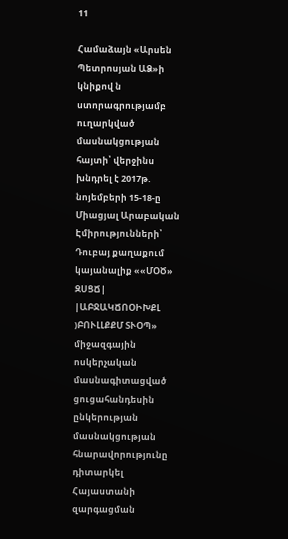11

Համաձայն «Արսեն Պետրոսյան ԱՁ»ի կնիքով ն ստորագրությամբ ուղարկված մասնակցության հայտի՝ վերջինս խնդրել է 2017թ. նոյեմբերի 15-18-ը Միացյալ Արաբական Էմիրությունների՝ Դուբայ քաղաքում կայանալիք ««ՄՕԾ» ԶՍՑՃ| |ԱԲՋԱԿՃՈՕԻԽՔԼ )ԲՈՒԼԼՔՔՄ ՏՒՕՊ» միջազգային ոսկերչական մասնագիտացված ցուցահանդեսին ընկերության մասնակցության հնարավորությունը դիտարկել Հայաստանի զարգացման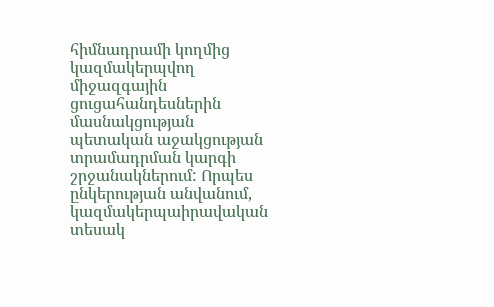հիմնադրամի կողմից կազմակերպվող միջազգային ցուցահանդեսներին մասնակցության պետական աջակցության տրամադրման կարգի շրջանակներում: Որպես ընկերության անվանում, կազմակերպաիրավական տեսակ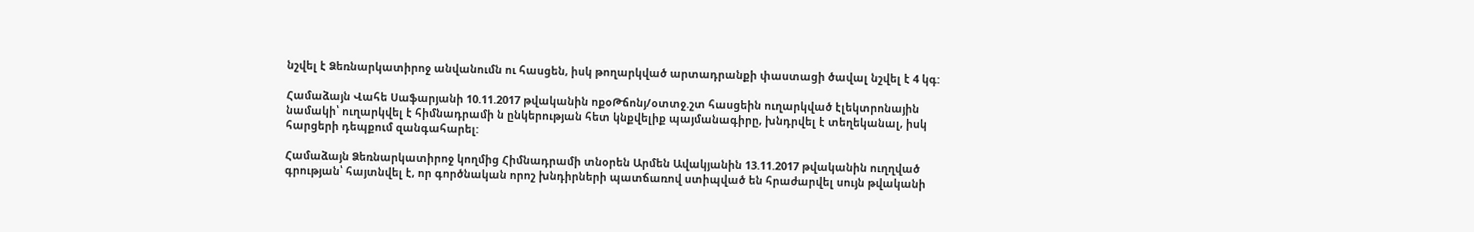նշվել է Ձեռնարկատիրոջ անվանումն ու հասցեն, իսկ թողարկված արտադրանքի փաստացի ծավալ նշվել է 4 կգ:

Համաձայն Վահե Սաֆարյանի 10.11.2017 թվականին ոքօԹճոնյ/օտտջ.շտ հասցեին ուղարկված էլեկտրոնային նամակի՝ ուղարկվել է հիմնադրամի ն ընկերության հետ կնքվելիք պայմանագիրը, խնդրվել է տեղեկանալ, իսկ հարցերի դեպքում զանգահարել:

Համաձայն Ձեռնարկատիրոջ կողմից Հիմնադրամի տնօրեն Արմեն Ավակյանին 13.11.2017 թվականին ուղղված գրության՝ հայտնվել է, որ գործնական որոշ խնդիրների պատճառով ստիպված են հրաժարվել սույն թվականի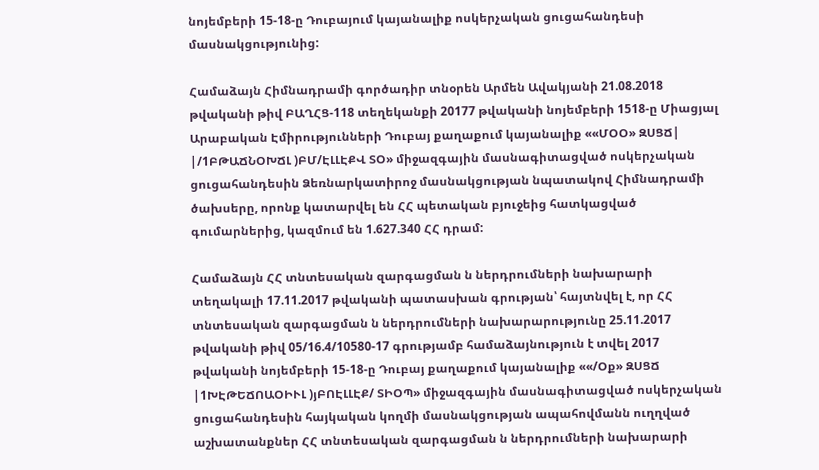նոյեմբերի 15-18-ը Դուբայում կայանալիք ոսկերչական ցուցահանդեսի մասնակցությունից:

Համաձայն Հիմնադրամի գործադիր տնօրեն Արմեն Ավակյանի 21.08.2018 թվականի թիվ ԲԱՂՀՑ-118 տեղեկանքի 20177 թվականի նոյեմբերի 1518-ը Միացյալ Արաբական Էմիրությունների Դուբայ քաղաքում կայանալիք ««ՄՕՕ» ԶՍՑՃ| |/1ԲԹԱՃՆՕԽՃԼ )ԲՄ/ԷԼԼԷՔՎ ՏՕ» միջազգային մասնագիտացված ոսկերչական ցուցահանդեսին Ձեռնարկատիրոջ մասնակցության նպատակով Հիմնադրամի ծախսերը, որոնք կատարվել են ՀՀ պետական բյուջեից հատկացված գումարներից, կազմում են 1.627.340 ՀՀ դրամ:

Համաձայն ՀՀ տնտեսական զարգացման ն ներդրումների նախարարի տեղակալի 17.11.2017 թվականի պատասխան գրության՝ հայտնվել է, որ ՀՀ տնտեսական զարգացման ն ներդրումների նախարարությունը 25.11.2017 թվականի թիվ 05/16.4/10580-17 գրությամբ համաձայնություն է տվել 2017 թվականի նոյեմբերի 15-18-ը Դուբայ քաղաքում կայանալիք ««/Օք» ԶՍՑՃ |1ԽԷԹԵՃՈԱՕԻՒԼ )յԲՈԷԼԼԷՔ/ ՏԻՕՊ» միջազգային մասնագիտացված ոսկերչական ցուցահանդեսին հայկական կողմի մասնակցության ապահովմանն ուղղված աշխատանքներ ՀՀ տնտեսական զարգացման ն ներդրումների նախարարի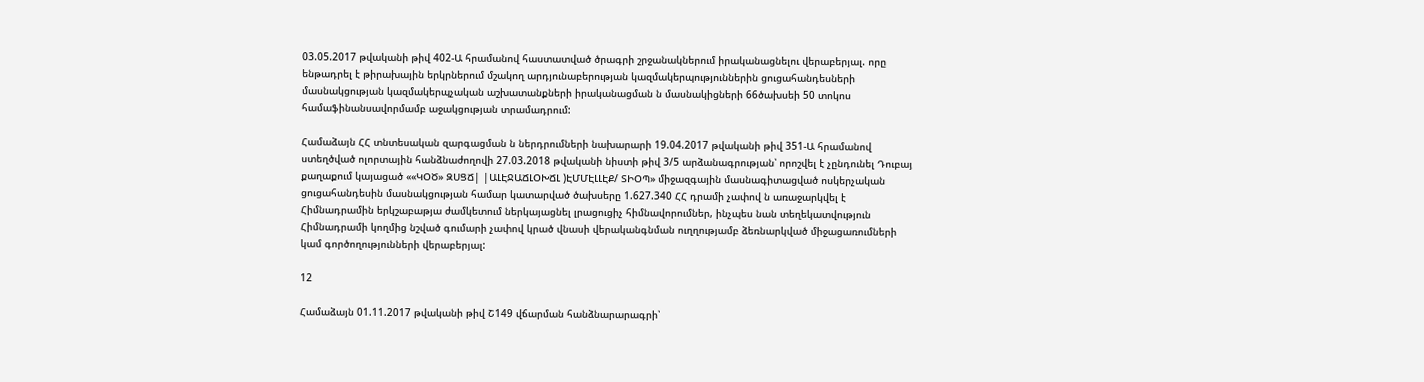03.05.2017 թվականի թիվ 402-Ա հրամանով հաստատված ծրագրի շրջանակներում իրականացնելու վերաբերյալ. որը ենթադրել է թիրախային երկրներում մշակող արդյունաբերության կազմակերպություններին ցուցահանդեսների մասնակցության կազմակերպչական աշխատանքների իրականացման ն մասնակիցների 66ծախսեի 50 տոկոս համաֆինանսավորմամբ աջակցության տրամադրում:

Համաձայն ՀՀ տնտեսական զարգացման ն ներդրումների նախարարի 19.04.2017 թվականի թիվ 351-Ա հրամանով ստեղծված ոլորտային հանձնաժողովի 27.03.2018 թվականի նիստի թիվ 3/5 արձանագրության՝ որոշվել է չընդունել Դուբայ քաղաքում կայացած ««ԿՕԾ» ԶՍՑՃ| |ԱԼԷՋԱՃԼՕԽՃԼ )ԷՄՄԷԼԼԷՔ/ ՏԻՕՊ» միջազգային մասնագիտացված ոսկերչական ցուցահանդեսին մասնակցության համար կատարված ծախսերը 1.627.340 ՀՀ դրամի չափով ն առաջարկվել է Հիմնադրամին երկշաբաթյա ժամկետում ներկայացնել լրացուցիչ հիմնավորումներ, ինչպես նան տեղեկատվություն Հիմնադրամի կողմից նշված գումարի չափով կրած վնասի վերականգնման ուղղությամբ ձեռնարկված միջացառումների կամ գործողությունների վերաբերյալ:

12

Համաձայն 01.11.2017 թվականի թիվ Շ149 վճարման հանձնարարագրի՝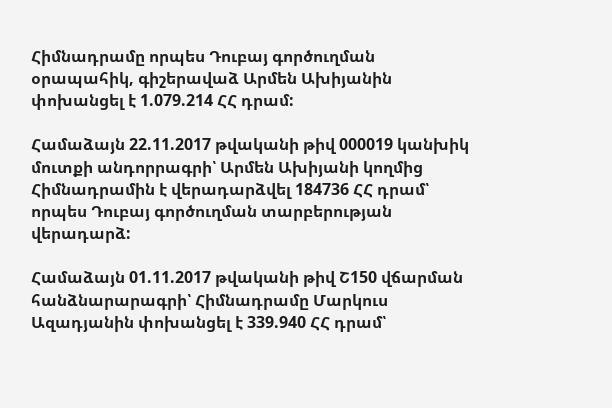Հիմնադրամը որպես Դուբայ գործուղման օրապահիկ, գիշերավաձ Արմեն Ախիյանին փոխանցել է 1.079.214 ՀՀ դրամ:

Համաձայն 22.11.2017 թվականի թիվ 000019 կանխիկ մուտքի անդորրագրի՝ Արմեն Ախիյանի կողմից Հիմնադրամին է վերադարձվել 184736 ՀՀ դրամ՝ որպես Դուբայ գործուղման տարբերության վերադարձ:

Համաձայն 01.11.2017 թվականի թիվ Շ150 վճարման հանձնարարագրի՝ Հիմնադրամը Մարկուս Ազադյանին փոխանցել է 339.940 ՀՀ դրամ՝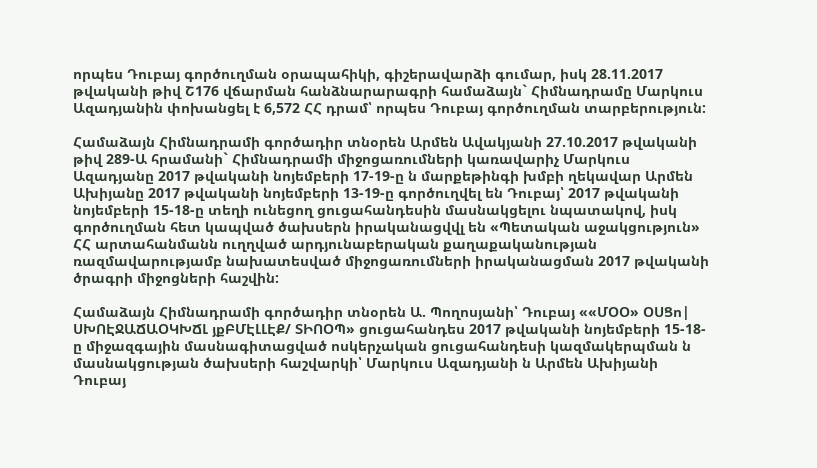որպես Դուբայ գործուղման օրապահիկի, գիշերավարձի գումար, իսկ 28.11.2017 թվականի թիվ Շ176 վճարման հանձնարարագրի համաձայն` Հիմնադրամը Մարկուս Ազադյանին փոխանցել է 6,572 ՀՀ դրամ՝ որպես Դուբայ գործուղման տարբերություն:

Համաձայն Հիմնադրամի գործադիր տնօրեն Արմեն Ավակյանի 27.10.2017 թվականի թիվ 289-Ա հրամանի` Հիմնադրամի միջոցառումների կառավարիչ Մարկուս Ազադյանը 2017 թվականի նոյեմբերի 17-19-ը ն մարքեթինգի խմբի ղեկավար Արմեն Ախիյանը 2017 թվականի նոյեմբերի 13-19-ը գործուղվել են Դուբայ՝ 2017 թվականի նոյեմբերի 15-18-ը տեղի ունեցող ցուցահանդեսին մասնակցելու նպատակով, իսկ գործուղման հետ կապված ծախսերն իրականացվվլ են «Պետական աջակցություն» ՀՀ արտահանմանն ուղղված արդյունաբերական քաղաքականության ռազմավարությամբ նախատեսված միջոցառումների իրականացման 2017 թվականի ծրագրի միջոցների հաշվին:

Համաձայն Հիմնադրամի գործադիր տնօրեն Ա. Պողոսյանի՝ Դուբայ ««ՄՕՕ» ՕՍՑո| ՍԽՈԷՋԱՃԱՕԿԽՃԼ յքԲՄԷԼԼԷՔ/ ՏԻՈՕՊ» ցուցահանդես 2017 թվականի նոյեմբերի 15-18-ը միջազգային մասնագիտացված ոսկերչական ցուցահանդեսի կազմակերպման ն մասնակցության ծախսերի հաշվարկի՝ Մարկուս Ազադյանի ն Արմեն Ախիյանի Դուբայ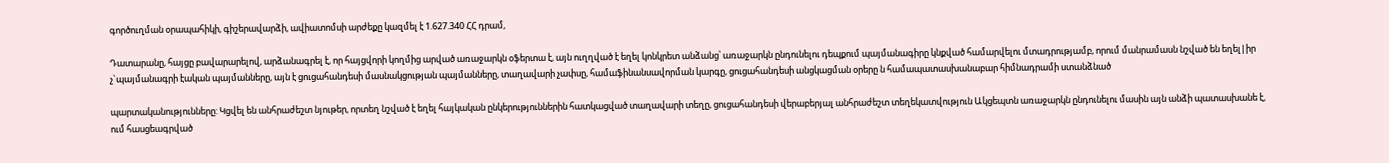գործուղման օրապահիկի, գիշերավարձի, ավիատոմսի արժեքը կազմել է 1.627.340 ՀՀ դրամ,

Դատարանը, հայցը բավարարելով, արձանագրել է, որ հայցվորի կողմից արված առաջարկն օֆերտա է, այն ուղղված է եղել կոնկրետ անձանց՝ առաջարկն ընդունելու դեպքում պայմանագիրը կնքված համարվելու մտադրությամբ, որում մանրամասն նշված են եղել|իր չ`պայմանագրի էական պայմանները, այն է ցուցահանդեսի մասնակցության պայմանները, տաղավարի չափսը, համաֆինանսավորման կարգը, ցուցահանդեսի անցկացման օրերը ն համապատասխանաբար հիմնադրամի ստանձնած

պարտականությունները: Կցվել են անհրաժեշտ նյութեր, որտեղ նշված է եղել հայկական ընկերություններին հատկացված տաղավարի տեղը, ցուցահանդեսի վերաբերյալ անհրաժեշտ տեղեկատվություն Ակցեպտն առաջարկն ընդունելու մասին այն անձի պատասխանե է, ում հասցեագրված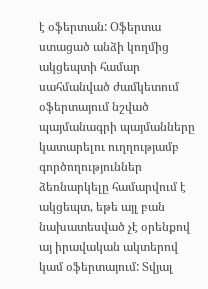է օֆերտան: Օֆերտա ստացած անձի կողմից ակցեպտի համար սահմանված ժամկետում օֆերտայում նշված պայմանագրի պայմանները կատարելու ուղղությամբ գործողություններ ձեռնարկելը համարվում է ակցեպտ, եթե այլ բան նախատեսված չէ օրենքով այ իրավական ակտերով կամ օֆերտայում: Տվյալ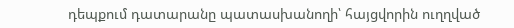դեպքում դատարանը պատասխանողի՝ հայցվորին ուղղված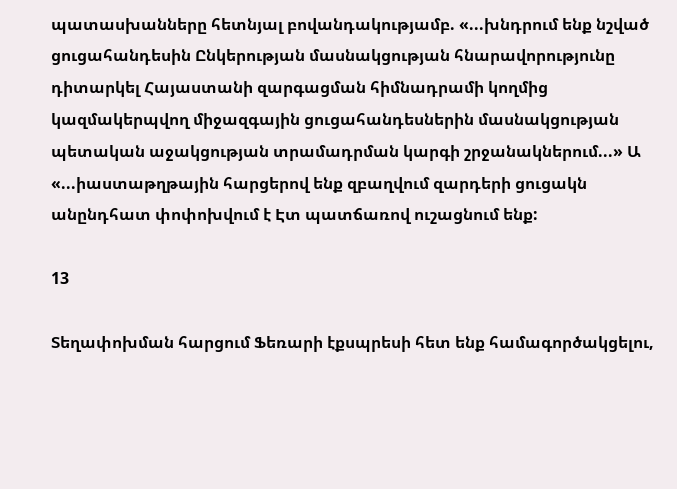պատասխանները հետնյալ բովանդակությամբ. «...խնդրում ենք նշված ցուցահանդեսին Ընկերության մասնակցության հնարավորությունը դիտարկել Հայաստանի զարգացման հիմնադրամի կողմից կազմակերպվող միջազգային ցուցահանդեսներին մասնակցության պետական աջակցության տրամադրման կարգի շրջանակներում...» Ա «...իաստաթղթային հարցերով ենք զբաղվում զարդերի ցուցակն անընդհատ փոփոխվում է Էտ պատճառով ուշացնում ենք:

13

Տեղափոխման հարցում Ֆեռարի էքսպրեսի հետ ենք համագործակցելու,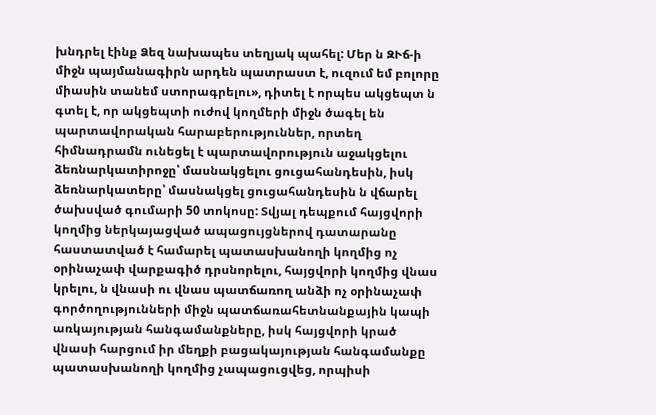խնդրել էինք Ձեզ նախապես տեղյակ պահել: Մեր ն ԶՒճ-ի միջն պայմանագիրն արդեն պատրաստ է, ուզում եմ բոլորը միասին տանեմ ստորագրելու», դիտել է որպես ակցեպտ ն գտել է, որ ակցեպտի ուժով կողմերի միջն ծագել են պարտավորական հարաբերություններ, որտեղ հիմնադրամն ունեցել է պարտավորություն աջակցելու ձեռնարկատիրոջը՝ մասնակցելու ցուցահանդեսին, իսկ ձեռնարկատերը՝ մասնակցել ցուցահանդեսին ն վճարել ծախսված գումարի 50 տոկոսը: Տվյալ դեպքում հայցվորի կողմից ներկայացված ապացույցներով դատարանը հաստատված է համարել պատասխանողի կողմից ոչ օրինաչափ վարքագիծ դրսնորելու, հայցվորի կողմից վնաս կրելու, ն վնասի ու վնաս պատճառող անձի ոչ օրինաչափ գործողությունների միջն պատճառահետնանքային կապի առկայության հանգամանքները, իսկ հայցվորի կրած վնասի հարցում իր մեղքի բացակայության հանգամանքը պատասխանողի կողմից չապացուցվեց, որպիսի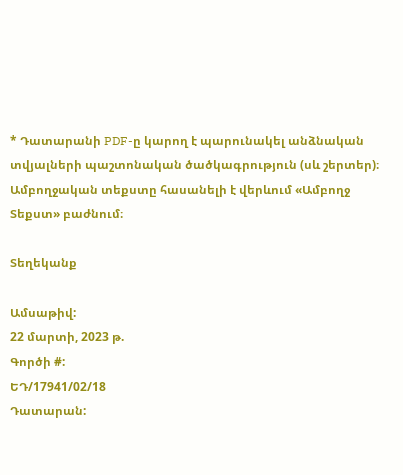* Դատարանի PDF-ը կարող է պարունակել անձնական տվյալների պաշտոնական ծածկագրություն (սև շերտեր)։ Ամբողջական տեքստը հասանելի է վերևում «Ամբողջ Տեքստ» բաժնում։

Տեղեկանք

Ամսաթիվ:
22 մարտի, 2023 թ.
Գործի #:
ԵԴ/17941/02/18
Դատարան: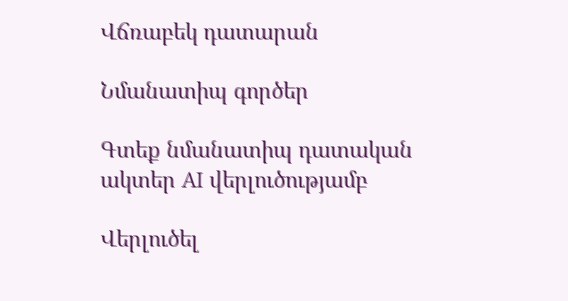Վճռաբեկ դատարան

Նմանատիպ գործեր

Գտեք նմանատիպ դատական ակտեր AI վերլուծությամբ

Վերլուծել